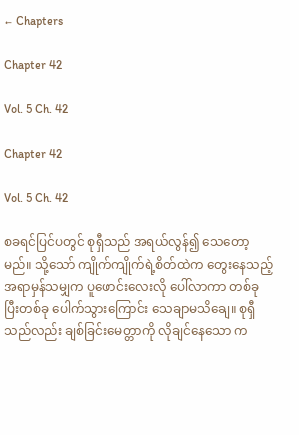← Chapters

Chapter 42

Vol. 5 Ch. 42

Chapter 42

Vol. 5 Ch. 42

စခရင်ပြင်ပတွင် စုရှီသည် အရယ်လွန်၍ သေတော့မည်။ သို့သော် ကျိုက်ကျိုက်ရဲ့စိတ်ထဲက တွေးနေသည့် အရာမှန်သမျှက ပူဖောင်းလေးလို ပေါ်လာကာ တစ်ခုပြီးတစ်ခု ပေါက်သွားကြောင်း သေချာမသိချေ။ စုရှီသည်လည်း ချစ်ခြင်းမေတ္တာကို လိုချင်နေသော က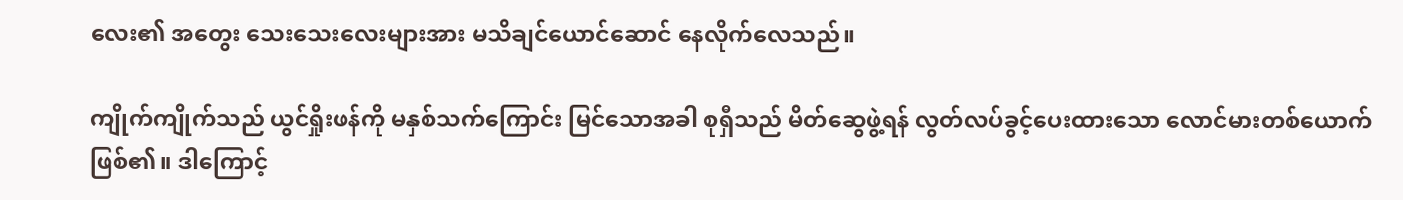လေး၏ အတွေး သေးသေးလေးများအား မသိချင်ယောင်ဆောင် နေလိုက်လေသည်။

ကျိုက်ကျိုက်သည် ယွင်ရှိုးဖန်ကို မနှစ်သက်ကြောင်း မြင်သောအခါ စုရှီသည် မိတ်ဆွေဖွဲ့ရန် လွတ်လပ်ခွင့်ပေးထားသော လောင်မားတစ်ယောက် ဖြစ်၏။ ဒါကြောင့်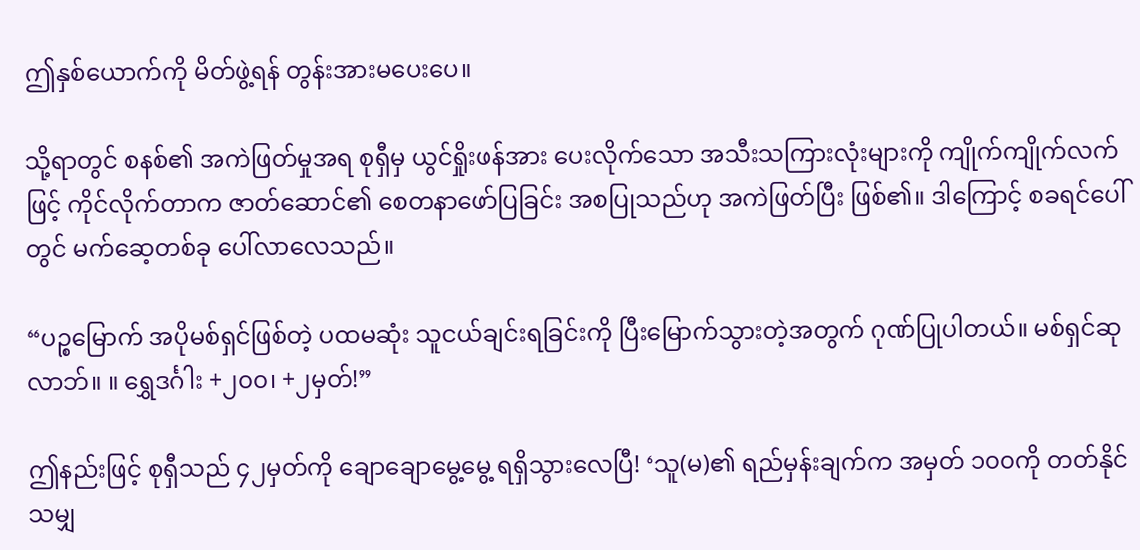ဤနှစ်ယောက်ကို မိတ်ဖွဲ့ရန် တွန်းအားမပေးပေ။

သို့ရာတွင် စနစ်၏ အကဲဖြတ်မှုအရ စုရှီမှ ယွင်ရှိုးဖန်အား ပေးလိုက်သော အသီးသကြားလုံးများကို ကျိုက်ကျိုက်လက်ဖြင့် ကိုင်လိုက်တာက ဇာတ်‌ဆောင်၏ စေတနာဖော်ပြခြင်း အစပြုသည်ဟု အကဲဖြတ်ပြီး ဖြစ်၏။ ဒါကြောင့် စခရင်ပေါ်တွင် မက်ဆေ့တစ်ခု ပေါ်လာလေသည်။

“ပဉ္စမြောက် အပိုမစ်ရှင်ဖြစ်တဲ့ ပထမဆုံး သူငယ်ချင်းရခြင်းကို ပြီးမြောက်သွားတဲ့အတွက် ဂုဏ်ပြုပါတယ်။ မစ်ရှင်ဆုလာဘ်။ ။ ရွှေဒင်္ဂါး +၂၀၀၊ +၂မှတ်!”

ဤနည်းဖြင့် စုရှီသည် ၄၂မှတ်ကို ချောချောမွေ့မွေ့ ရရှိသွားလေပြီ! ‘သူ(မ)၏ ရည်မှန်းချက်က အမှတ် ၁၀၀ကို တတ်နိုင်သမျှ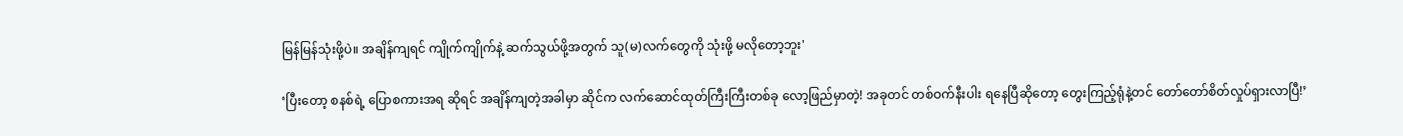မြန်မြန်သုံးဖို့ပဲ။ အချိန်ကျရင် ကျိုက်ကျိုက်နဲ့ ဆက်သွယ်ဖို့အတွက် သူ(မ)လက်တွေကို သုံးဖို့ မလိုတော့ဘူး'

‘ပြီးတော့ စနစ်ရဲ့ ပြောစကားအရ ဆိုရင် အချိန်ကျတဲ့အခါမှာ ဆိုင်က လက်ဆောင်ထုတ်ကြီးကြီးတစ်ခု လော့ဖြည်မှာတဲ့! အခုတင် တစ်ဝက်နီးပါး ရနေပြီဆိုတော့ တွေးကြည့်ရုံနဲ့တင် တော်တော်စိတ်လှုပ်ရှားလာပြီ!’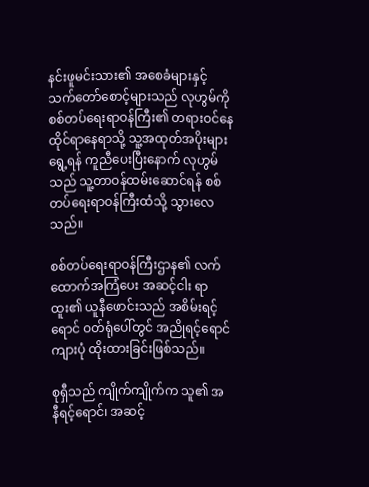နင်းဖူမင်းသား၏ အစေခံများနှင့် သက်တော်စောင့်များသည် လုဟွမ်ကို စစ်တပ်ရေးရာဝန်ကြီး၏ တရားဝင်နေထိုင်ရာနေရာသို့ သူ့အထုတ်အပိုးများ ရွေ့ရန် ကူညီပေးပြီးနောက် လုဟွမ်သည် သူ့တာဝန်ထမ်းဆောင်ရန် စစ်တပ်ရေးရာဝန်ကြီးထံသို့ သွားလေသည်။

စစ်တပ်ရေးရာဝန်ကြီးဌာန၏ လက်ထောက်အကြံပေး အဆင့်ငါး ရာထူး၏ ယူနီဖောင်းသည် အစိမ်း‌ရင့်ရောင် ဝတ်ရုံပေါ်တွင် အညိုရင့်ရောင် ကျားပုံ ထိုးထားခြင်းဖြစ်သည်။

စုရှီသည် ကျိုက်ကျိုက်က သူ၏ အနီ‌ရင့်ရောင်၊ အဆင့်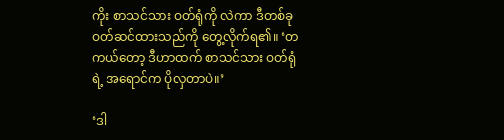ကိုး စာသင်သား ဝတ်ရုံကို လဲကာ ဒီတစ်ခု ဝတ်ဆင်ထားသည်ကို တွေ့လိုက်ရ၏။ ‘တကယ်တော့ ဒီဟာထက် စာသင်သား ဝတ်ရုံရဲ့ အရောင်က ပိုလှတာပဲ။’

‘ဒါ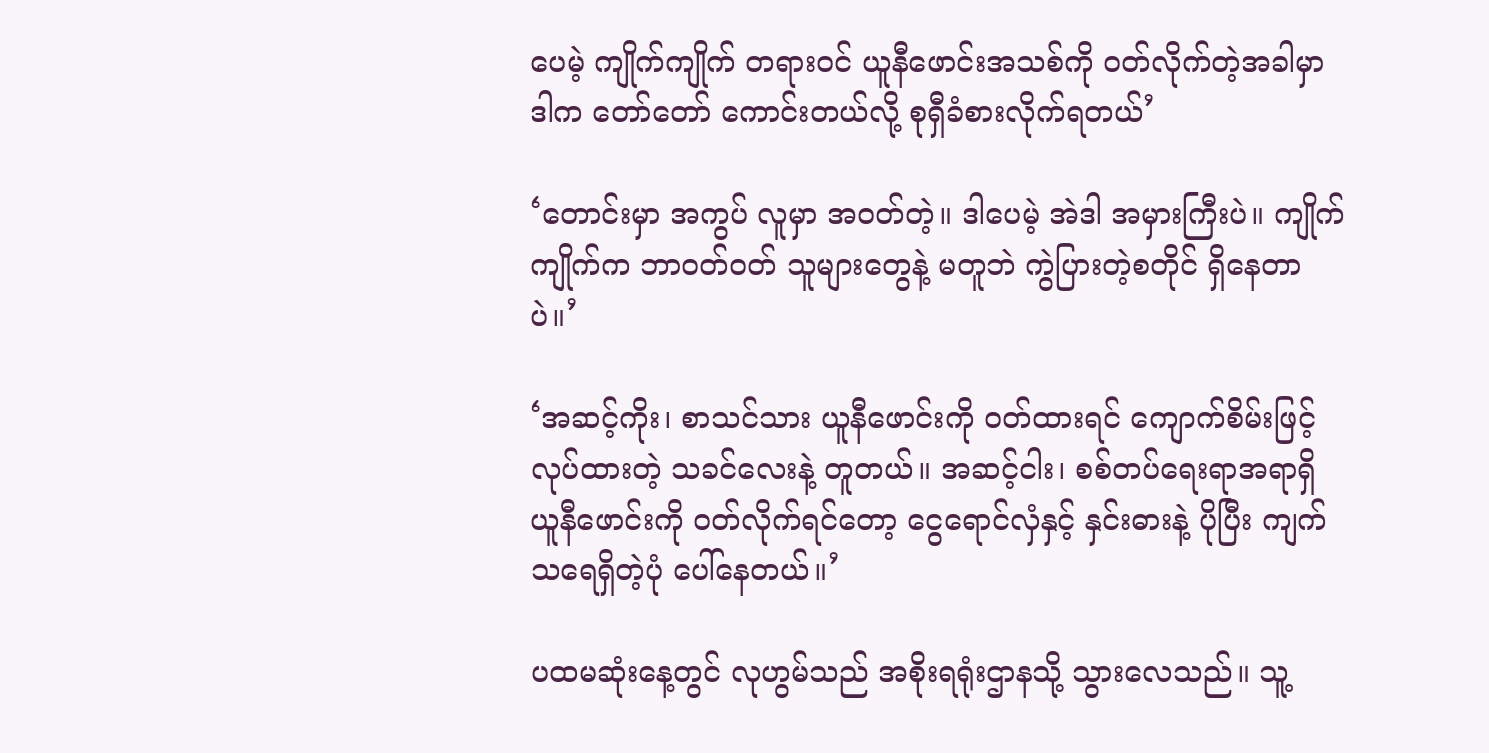ပေမဲ့ ကျိုက်ကျိုက် တရားဝင် ယူနီဖောင်းအသစ်ကို ဝတ်လိုက်တဲ့အခါမှာ ဒါက တော်တော် ကောင်းတယ်လို့ စုရှီခံစားလိုက်ရတယ်’

‘တောင်းမှာ အကွပ် လူမှာ အဝတ်တဲ့။ ဒါပေမဲ့ အဲဒါ အမှားကြီးပဲ။ ကျိုက်ကျိုက်က ဘာဝတ်ဝတ် သူများတွေနဲ့ မတူဘဲ ကွဲပြားတဲ့စတိုင် ရှိနေတာပဲ။’

‘အဆင့်ကိုး၊ စာသင်သား ယူနီဖောင်းကို ဝတ်ထားရင် ကျောက်စိမ်းဖြင့် လုပ်ထားတဲ့ သခင်လေးနဲ့ တူတယ်။ အဆင့်ငါး၊ စစ်တပ်ရေးရာအရာရှိ ယူနီဖောင်းကို ဝတ်လိုက်ရင်တော့ ငွေရောင်လှံနှင့် နှင်းဓားနဲ့ ပိုပြီး ကျက်သရေရှိတဲ့ပုံ ပေါ်နေတယ်။’

ပထမဆုံးနေ့တွင် လုဟွမ်သည် အစိုးရရုံးဌာနသို့ သွားလေသည်။ သူ့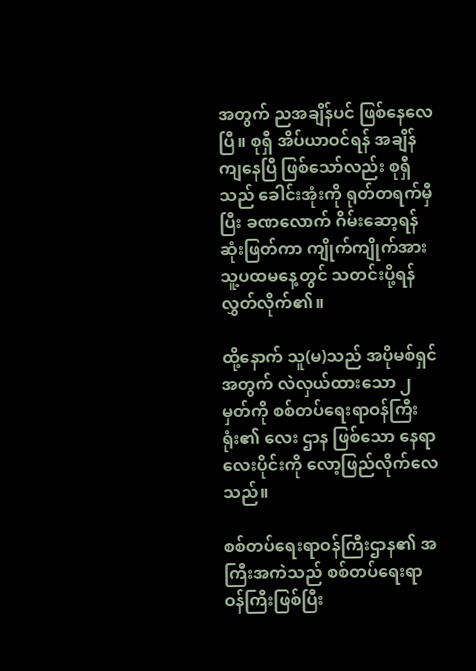အတွက် ညအချိန်ပင် ဖြစ်နေလေပြီ။ စုရှီ အိပ်ယာဝင်ရန် အချိန်ကျနေပြီ ဖြစ်သော်လည်း စုရှီသည် ခေါင်းအုံးကို ရုတ်တရက်မှီပြီး ခဏလောက် ဂိမ်းဆော့ရန် ဆုံးဖြတ်ကာ ကျိုက်ကျိုက်အား သူ့ပထမနေ့တွင် သတင်းပို့ရန် လွှတ်လိုက်၏။

ထို့နောက် သူ(မ)သည် အပိုမစ်ရှင်အတွက် လဲလှယ်ထားသော ၂မှတ်ကို စစ်တပ်ရေးရာဝန်ကြီးရုံး၏ လေး ဌာန ဖြစ်သော နေရာလေးပိုင်းကို လော့ဖြည်လိုက်လေသည်။

စစ်တပ်ရေးရာဝန်ကြီးဌာန၏ အကြီးအကဲသည် စစ်တပ်ရေးရာဝန်ကြီးဖြစ်ပြီး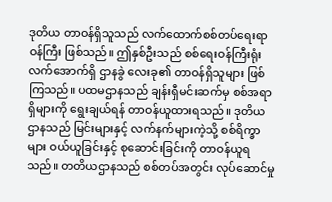ဒုတိယ တာဝန်ရှိသူသည် လက်ထောက်စစ်တပ်ရေးရာဝန်ကြီး ဖြစ်သည်။ ဤနှစ်ဦးသည် စစ်ရေးဝန်ကြီးရုံး လက်အောက်ရှိ ဌာနခွဲ လေးခု၏ တာဝန်ရှိသူများ ဖြစ်ကြသည်။ ပထမဌာနသည် ချန်းရှီမင်းဆက်မှ စစ်အရာရှိများကို ရွေးချယ်ရန် တာဝန်ယူထားရသည်။ ဒုတိယဌာနသည် မြင်းများနှင့် လက်နက်များကဲ့သို့ စစ်ရိက္ခာများ ဝယ်ယူခြင်းနှင့် စုဆောင်းခြင်းကို တာဝန်ယူရသည်။ တတိယဌာနသည် စစ်တပ်အတွင်း လုပ်ဆောင်မှု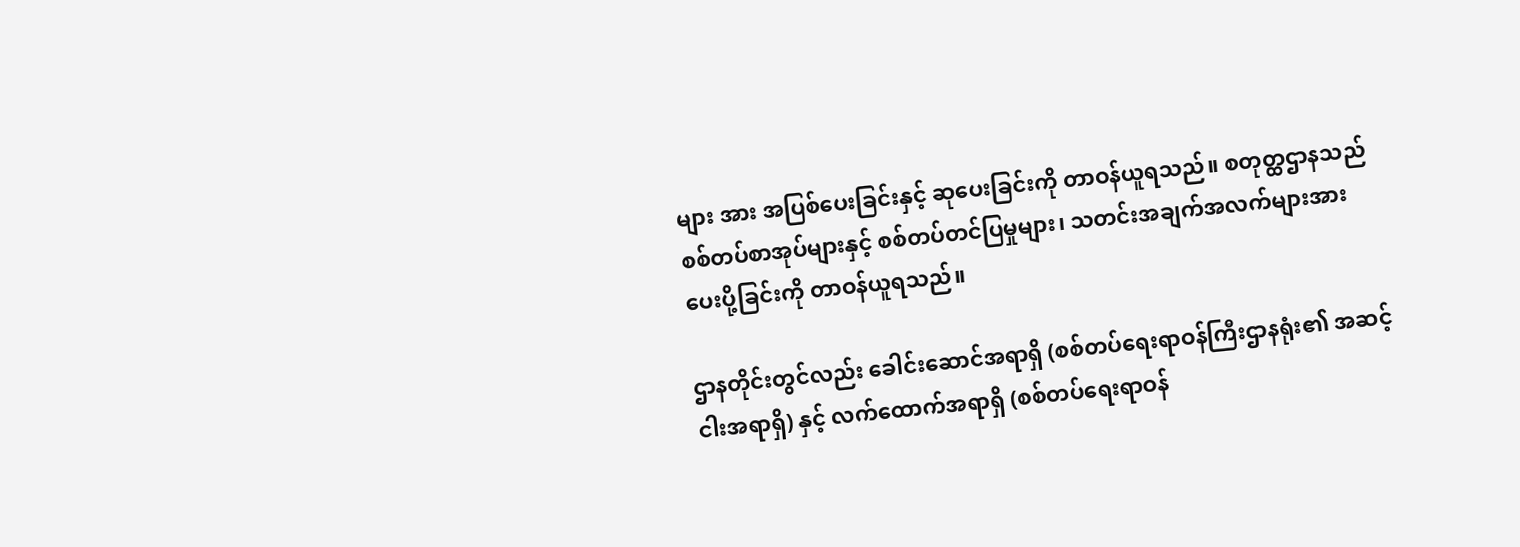များ အား အပြစ်ပေးခြင်းနှင့် ဆုပေးခြင်းကို တာဝန်ယူရသည်။ စတုတ္ထဌာနသည် စစ်တပ်စာအုပ်များနှင့် စစ်တပ်တင်ပြမှုများ၊ သတင်းအချက်အလက်များအား ပေးပို့ခြင်းကို တာဝန်ယူရသည်။

ဌာနတိုင်းတွင်လည်း ခေါင်းဆောင်အရာရှိ (စစ်တပ်ရေးရာဝန်ကြီးဌာနရုံး၏ အဆင့်ငါးအရာရှိ) နှင့် လက်ထောက်အရာရှိ (စစ်တပ်ရေးရာဝန်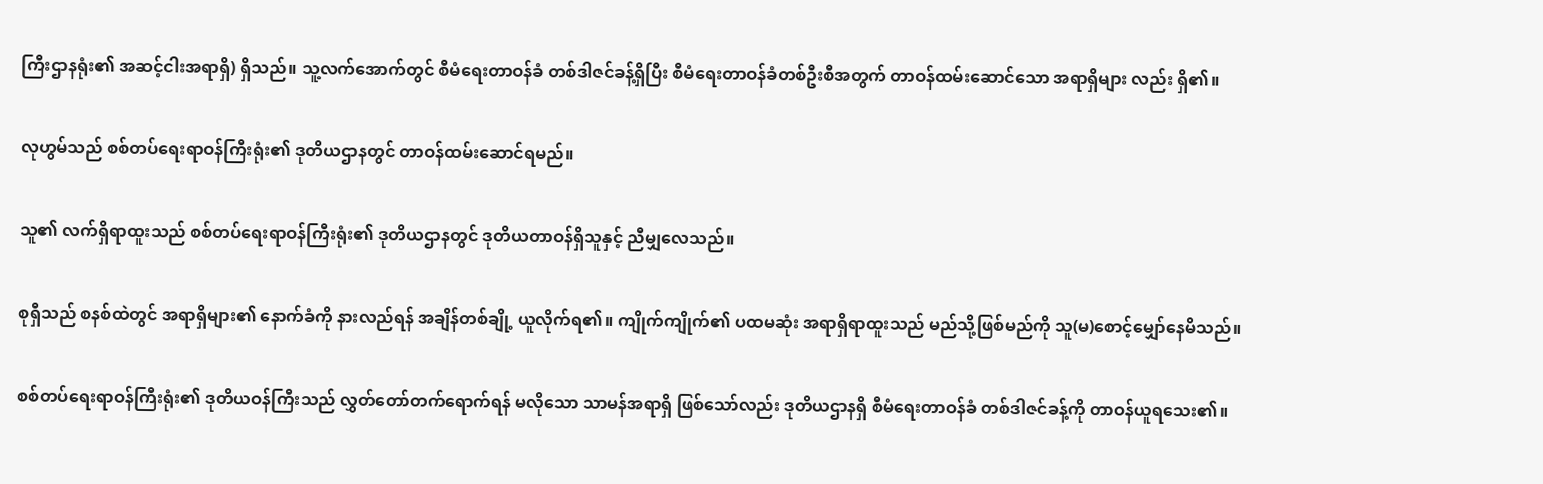ကြီးဌာနရုံး၏ အဆင့်ငါးအရာရှိ) ရှိသည်။ သူ့လက်အောက်တွင် စီမံရေးတာဝန်ခံ တစ်ဒါဇင်ခန့်ရှိပြီး စီမံရေးတာဝန်ခံတစ်ဦးစီအတွက် တာဝန်ထမ်းဆောင်သော အရာရှိများ လည်း ရှိ၏။

လုဟွမ်သည် စစ်တပ်ရေးရာဝန်ကြီးရုံး၏ ဒုတိယဌာနတွင် တာဝန်ထမ်းဆောင်ရမည်။

သူ၏ လက်ရှိရာထူးသည် စစ်တပ်ရေးရာဝန်ကြီးရုံး၏ ဒုတိယဌာနတွင် ဒုတိယတာဝန်ရှိသူနှင့် ညီမျှလေသည်။

စုရှီသည် စနစ်ထဲတွင် အရာရှိများ၏ နောက်ခံကို နားလည်ရန် အချိန်တစ်ချို့ ယူလိုက်ရ၏။ ကျိုက်ကျိုက်၏ ပထမဆုံး အရာရှိရာထူးသည် မည်သို့ဖြစ်မည်ကို သူ(မ)စောင့်မျှော်နေမိသည်။

စစ်တပ်ရေးရာဝန်ကြီးရုံး၏ ဒုတိယဝန်ကြီးသည် လွှတ်တော်တက်ရောက်ရန် မလိုသော သာမန်အရာရှိ ဖြစ်သော်လည်း ဒုတိယဌာနရှိ စီမံရေးတာဝန်ခံ တစ်ဒါဇင်ခန့်ကို တာဝန်ယူရသေး၏။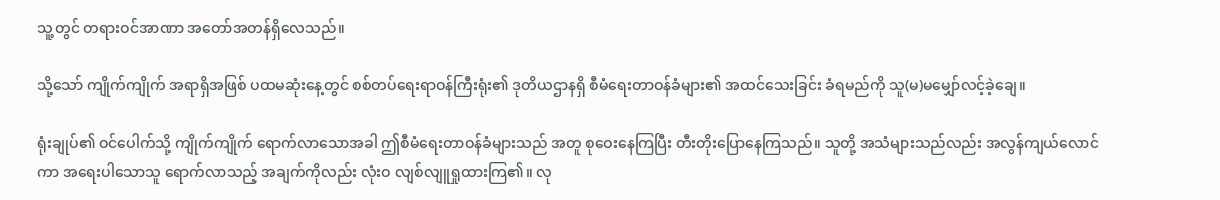သူ့တွင် တရားဝင်အာဏာ အတော်အတန်ရှိလေသည်။

သို့သော် ကျိုက်ကျိုက် အရာရှိအဖြစ် ပထမဆုံးနေ့တွင် စစ်တပ်ရေးရာဝန်ကြီးရုံး၏ ဒုတိယဌာနရှိ စီမံရေးတာဝန်ခံများ၏ အထင်သေးခြင်း ခံရမည်ကို သူ(မ)မမျှော်လင့်ခဲ့ချေ။

ရုံးချုပ်၏ ဝင်ပေါက်သို့ ကျိုက်ကျိုက် ရောက်လာသောအခါ ဤစီမံရေးတာဝန်ခံများသည် အတူ စုဝေးနေကြပြီး တီးတိုးပြောနေကြသည်။ သူတို့ အသံများသည်လည်း အလွန်ကျယ်လောင်ကာ အရေးပါသောသူ ရောက်လာသည့် အချက်ကိုလည်း လုံးဝ လျစ်လျူရှုထားကြ၏။ လု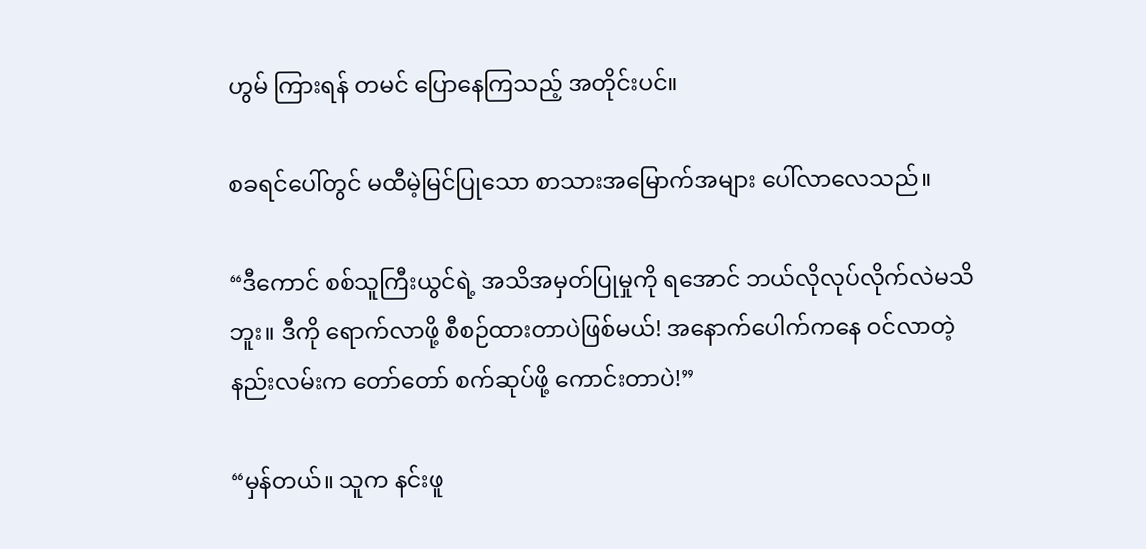ဟွမ် ကြားရန် တမင် ပြောနေကြသည့် အတိုင်းပင်။

စခရင်ပေါ်တွင် မထီမဲ့မြင်ပြုသော စာသားအမြောက်အများ ပေါ်လာလေသည်။

“ဒီကောင် စစ်သူကြီးယွင်ရဲ့ အသိအမှတ်ပြုမှုကို ရအောင် ဘယ်လိုလုပ်လိုက်လဲမသိဘူး။ ဒီကို ရောက်လာဖို့ စီစဉ်ထားတာပဲဖြစ်မယ်! အနောက်ပေါက်ကနေ ဝင်လာတဲ့ နည်းလမ်းက တော်တော် စက်ဆုပ်ဖို့ ကောင်းတာပဲ!”

“မှန်တယ်။ သူက နင်းဖူ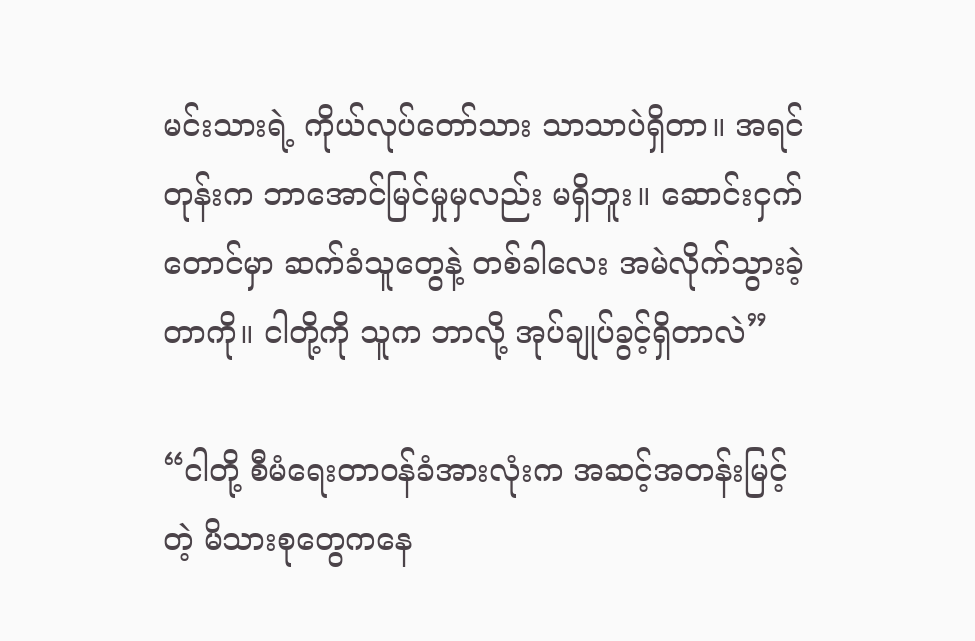မင်းသားရဲ့ ကိုယ်လုပ်တော်သား သာသာပဲရှိတာ။ အရင်တုန်းက ဘာအောင်မြင်မှုမှလည်း မရှိဘူး။ ဆောင်းငှက်တောင်မှာ ဆက်ခံသူတွေနဲ့ တစ်ခါလေး အမဲလိုက်သွားခဲ့တာကို။ ငါတို့ကို သူက ဘာလို့ အုပ်ချုပ်ခွင့်ရှိတာလဲ”

“ငါတို့ စီမံရေးတာဝန်ခံအားလုံးက အဆင့်အတန်းမြင့်တဲ့ မိသားစုတွေကနေ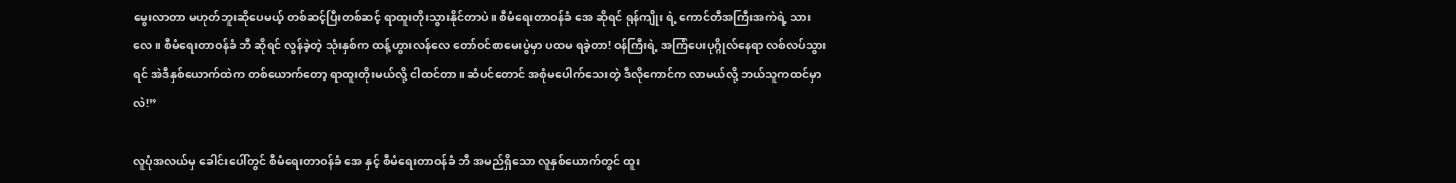မွေးလာတာ မဟုတ်ဘူးဆိုပေမယ့် တစ်ဆင့်ပြီးတစ်ဆင့် ရာထူးတိုးသွားနိုင်တာပဲ။ စီမံရေးတာဝန်ခံ အေ ဆိုရင် ရုန်ကျိုး ရဲ့ ကောင်တီအကြီးအကဲရဲ့ သားလေ။ စီမံရေးတာဝန်ခံ ဘီ ဆိုရင် လွန်ခဲ့တဲ့ သုံးနှစ်က ထန့်ဟွားလန်လေ တော်ဝင်စာမေးပွဲမှာ ပထမ ရခဲ့တာ! ဝန်ကြီးရဲ့ အကြံပေးပုဂ္ဂိုလ်နေရာ လစ်လပ်သွားရင် အဲဒီနှစ်ယောက်ထဲက တစ်ယောက်တော့ ရာထူးတိုးမယ်လို့ ငါထင်တာ။ ဆံပင်တောင် အစုံမပေါက်သေးတဲ့ ဒီလိုကောင်က လာမယ်လို့ ဘယ်သူကထင်မှာလဲ!”

လူပုံအလယ်မှ ခေါင်းပေါ်တွင် စီမံရေးတာဝန်ခံ အေ နှင့် စီမံရေးတာဝန်ခံ ဘီ အမည်ရှိသော လူနှစ်ယောက်တွင် ထူး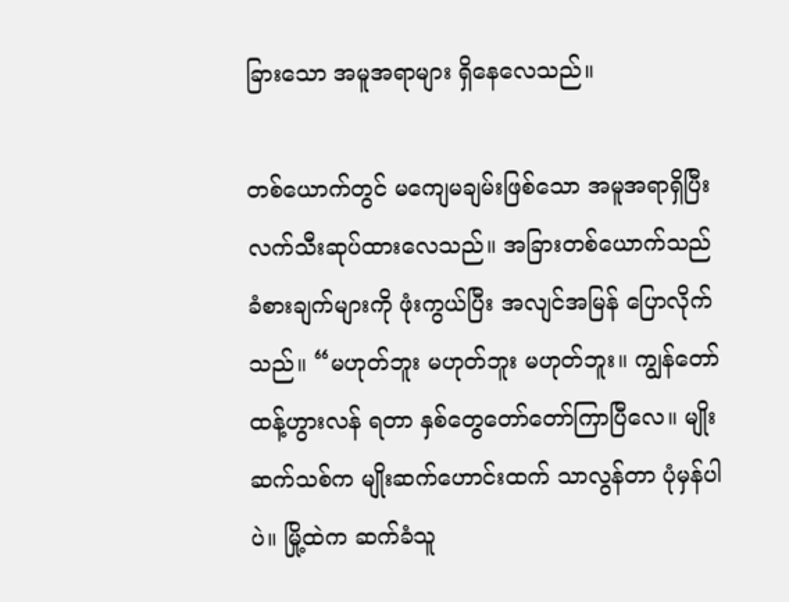ခြားသော အမူအရာများ ရှိနေလေသည်။

တစ်ယောက်တွင် မကျေမချမ်းဖြစ်သော အမူအရာရှိပြီး လက်သီးဆုပ်ထားလေသည်။ အခြားတစ်ယောက်သည် ခံစားချက်များကို ဖုံးကွယ်ပြီး အလျင်အမြန် ပြောလိုက်သည်။ “မဟုတ်ဘူး မဟုတ်ဘူး မဟုတ်ဘူး။ ကျွန်တော် ထန့်ဟွားလန် ရတာ နှစ်တွေတော်တော်ကြာပြီလေ။ မျိုးဆက်သစ်က မျိုးဆက်ဟောင်းထက် သာလွန်တာ ပုံမှန်ပါပဲ။ မြို့ထဲက ဆက်ခံသူ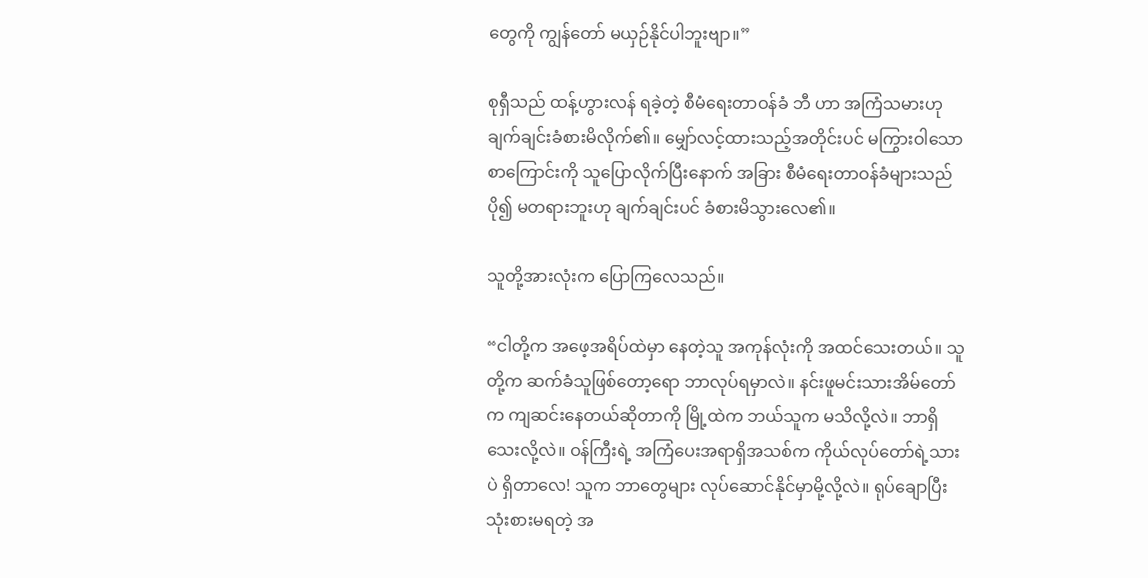တွေကို ကျွန်တော် မယှဉ်နိုင်ပါဘူးဗျာ။”

စုရှီသည် ထန့်ဟွားလန် ရခဲ့တဲ့ စီမံရေးတာဝန်ခံ ဘီ ဟာ အကြံသမားဟု ချက်ချင်းခံစားမိလိုက်၏။ မျှော်လင့်ထားသည့်အတိုင်းပင် မကြွားဝါသော စာကြောင်းကို သူပြောလိုက်ပြီးနောက် အခြား စီမံရေးတာဝန်ခံများသည် ပို၍ မတရားဘူးဟု ချက်ချင်းပင် ခံစားမိသွားလေ၏။

သူတို့အားလုံးက ‌ပြောကြလေသည်။

“ငါတို့က အဖေ့အရိပ်ထဲမှာ နေတဲ့သူ အကုန်လုံးကို အထင်သေးတယ်။ သူတို့က ဆက်ခံသူဖြစ်တော့ရော ဘာလုပ်ရမှာလဲ။ နင်းဖူမင်းသားအိမ်တော်က ကျဆင်းနေတယ်ဆိုတာကို မြို့ထဲက ဘယ်သူက မသိလို့လဲ။ ဘာရှိသေးလို့လဲ။ ဝန်ကြီးရဲ့ အကြံပေးအရာရှိအသစ်က ကိုယ်လုပ်တော်ရဲ့သားပဲ ရှိတာလေ! သူက ဘာတွေများ လုပ်ဆောင်နိုင်မှာမို့လို့လဲ။ ရုပ်ချောပြီး သုံးစားမရတဲ့ အ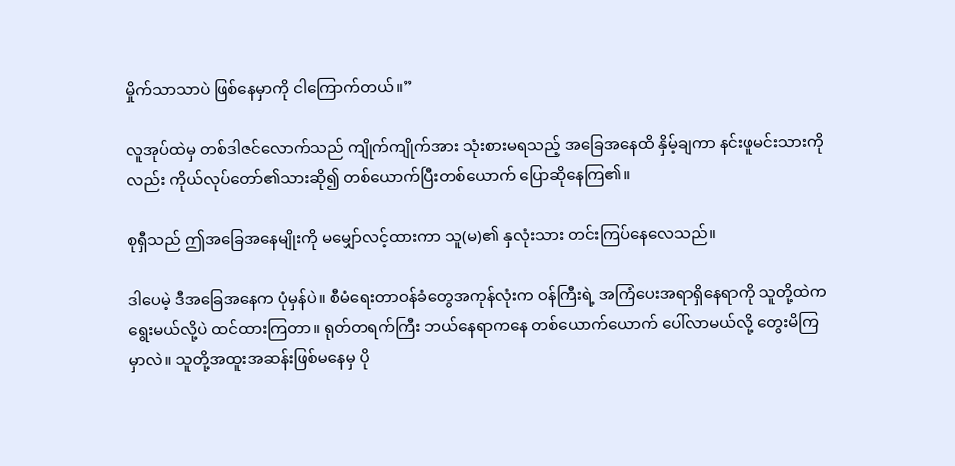မှိုက်သာသာပဲ ဖြစ်နေမှာကို ငါကြောက်တယ်။”

လူအုပ်ထဲမှ တစ်ဒါဇင်လောက်သည် ကျိုက်ကျိုက်အား သုံးစားမရသည့် အခြေအနေထိ နှိမ့်ချကာ နင်းဖူမင်းသားကိုလည်း ကိုယ်လုပ်တော်၏သားဆို၍ တစ်ယောက်ပြီးတစ်ယောက် ပြောဆိုနေကြ၏။

စုရှီသည် ဤအခြေအနေမျိုးကို မမျှော်လင့်ထားကာ သူ(မ)၏ နှလုံးသား တင်းကြပ်နေလေသည်။

ဒါပေမဲ့ ဒီအခြေအနေက ပုံမှန်ပဲ။ စီမံရေးတာဝန်ခံတွေအကုန်လုံးက ဝန်ကြီးရဲ့ အကြံပေးအရာရှိနေရာကို သူတို့ထဲက ရွေးမယ်လို့ပဲ ထင်ထားကြတာ။ ရုတ်တရက်ကြီး ဘယ်နေရာကနေ တစ်ယောက်ယောက် ပေါ်လာမယ်လို့ တွေးမိကြမှာလဲ။ သူတို့အထူးအဆန်းဖြစ်မနေမှ ပို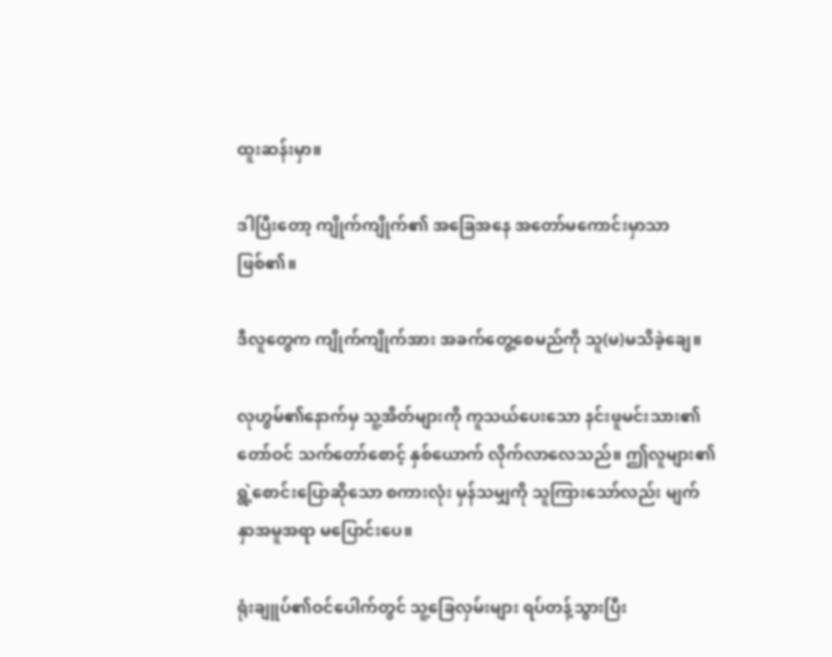ထူးဆန်းမှာ။

ဒါပြီးတော့ ကျိုက်ကျိုက်၏ အခြေအနေ အတော်မကောင်းမှာသာ ဖြစ်၏။

ဒီလူတွေက ကျိုက်ကျိုက်အား အခက်တွေ့စေမည်ကို သူ(မ)မသိခဲ့ချေ။

လုဟွမ်‌၏နောက်မှ သူ့အိတ်များကို ကူသယ်ပေးသော နင်းဖူမင်းသား၏ တော်ဝင် သက်တော်စောင့် နှစ်ယောက် လိုက်လာလေသည်။ ဤလူများ၏ ရွဲ့စောင်းပြောဆိုသော စကားလုံး မှန်သမျှကို သူကြားသော်လည်း မျက်နှာအမူအရာ မပြောင်းပေ။

ရုံးချူပ်၏ဝင်ပေါက်တွင် သူ့ခြေလှမ်းများ ရပ်တန့်သွားပြီး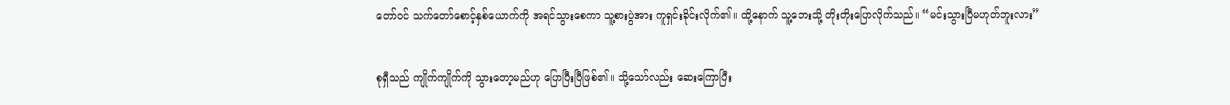တော်ဝင် သက်တော်စောင့်နှစ်ယောက်ကို အရင်သွားစေကာ သူ့စားပွဲအား ကူရှင်းခိုင်းလိုက်၏။ ထို့နောက် သူ့ဘေးသို့ တိုးတိုးပြောလိုက်သည်။ “မင်းသွားပြီမဟုတ်ဘူးလား”

စုရှီသည် ကျိုက်ကျိုက်ကို သွားတော့မည်ဟု ပြောပြီးပြီဖြစ်၏။ သို့သော်လည်း ဆေးကြောပြီး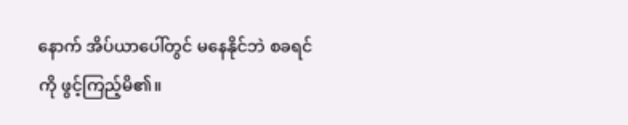နောက် အိပ်ယာပေါ်တွင် ‌မနေနိုင်ဘဲ စခရင်ကို ဖွင့်ကြည့်မိ၏။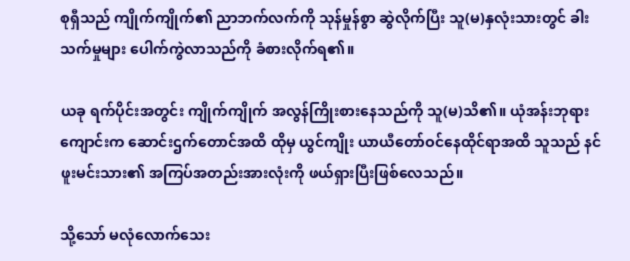စုရှီသည် ကျိုက်ကျိုက်၏ ညာဘက်လက်ကို သုန်မှုန်စွာ ‌ဆွဲလိုက်ပြီး သူ(မ)နှလုံးသားတွင် ခါးသက်မှုများ ပေါက်ကွဲလာသည်ကို ခံစားလိုက်ရ၏။

ယခု ရက်ပိုင်းအတွင်း ကျိုက်ကျိုက် အလွန်ကြိုးစားနေသည်ကို သူ(မ)သိ၏။ ယုံအန်းဘုရားကျောင်းက ဆောင်းဌက်တောင်အထိ ထိုမှ ယွင်ကျိုး ယာယီတော်ဝင်နေထိုင်ရာအထိ သူသည် နင်ဖူးမင်းသား၏ အကြပ်အတည်းအားလုံးကို ဖယ်ရှားပြီးဖြစ်လေသည်။

သို့သော် မလုံလောက်သေး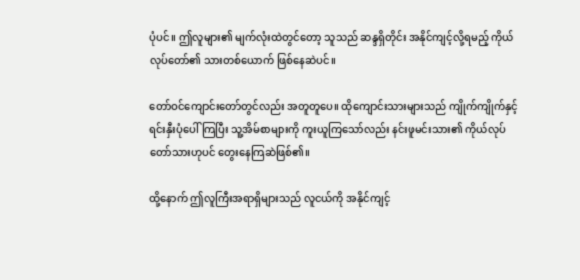ပုံပင်။ ဤလူများ၏ မျက်လုံးထဲတွင်တော့ သူသည် ဆန္ဒရှိတိုင်း အနိုင်ကျင့်လို့ရမည့် ကိုယ်လုပ်တော်၏ သားတစ်ယောက် ဖြစ်နေဆဲပင်။

တော်ဝင်ကျောင်းတော်တွင်လည်း အတူတူပေ။ ထိုကျောင်းသားများသည် ကျိုက်ကျိုက်နှင့် ရင်းနှီးပုံပေါ်ကြပြီး သူ့အိမ်စာများကို ကူးယူကြသော်လည်း နင်းဖူမင်းသား၏ ကိုယ်လုပ်တော်သားဟုပင် တွေးနေကြဆဲဖြစ်၏။

ထို့နောက် ဤလူကြီးအရာရှိများသည် လူငယ်ကို အနိုင်ကျင့်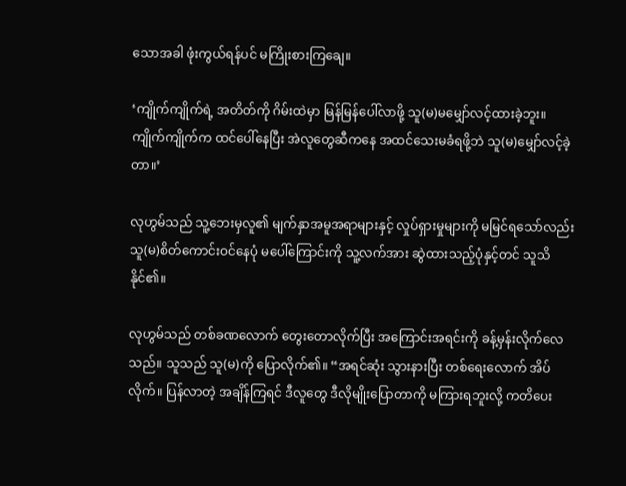သောအခါ ဖုံးကွယ်ရန်ပင် မကြိုးစားကြချေ။

‘ကျိုက်ကျိုက်ရဲ့ အတိတ်ကို ဂိမ်းထဲမှာ မြန်မြန်ပေါ်လာဖို့ သူ(မ)မမျှော်လင့်ထားခဲ့ဘူး။ ကျိုက်ကျိုက်က ထင်ပေါ်နေပြီး အဲလူတွေဆီကနေ အထင်သေးမခံရဖို့ဘဲ သူ(မ)မျှော်လင့်ခဲ့တာ။’

လုဟွမ်သည် သူ့ဘေးမှလူ၏ မျက်နှာအမူအရာများနှင့် လှုပ်ရှားမှုများကို မမြင်ရသော်လည်း သူ(မ)စိတ်ကောင်းဝင်နေပုံ မပေါ်ကြောင်းကို သူ့လက်အား ဆွဲထားသည့်ပုံနှင့်တင် သူသိနိုင်၏။

လုဟွမ်သည် တစ်ခဏလောက် တွေးတောလိုက်ပြီး အကြောင်းအရင်းကို ခန့်မှန်းလိုက်လေသည်။ သူသည် သူ(မ)ကို ပြောလိုက်၏။ “အရင်ဆုံး သွားနားပြီး တစ်ရေးလောက် အိပ်လိုက်။ ပြန်လာတဲ့ အချိန်ကြရင် ဒီလူတွေ ဒီလိုမျိုးပြောတာကို မကြား‌ရဘူးလို့ ကတိပေး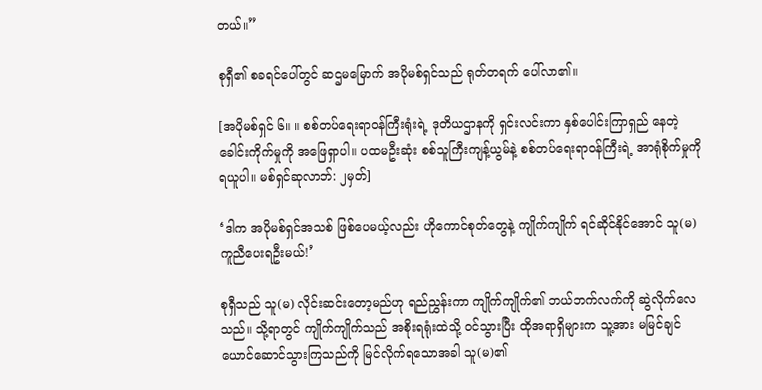တယ်။”

စုရှီ၏ စခရင်ပေါ်တွင် ဆဌမမြောက် အပိုမစ်ရှင်သည် ရုတ်တရက် ပေါ်လာ၏။

[အပိုမစ်ရှင် ၆။ ။ စစ်တပ်ရေးရာဝန်ကြီးရုံးရဲ့ ဒုတိယဌာနကို ရှင်းလင်းကာ နှစ်ပေါင်းကြာရှည် နေတဲ့ ခေါင်းကိုက်မှုကို အဖြေရှာပါ။ ပထမဦးဆုံး စစ်သူကြီးကျန့်ယွမ်နဲ့ စစ်တပ်ရေးရာဝန်ကြီးရဲ့ အာရုံစိုက်မှုကို ရယူပါ။ မစ်ရှင်ဆုလာဘ်: ၂မှတ်]

‘ဒါက အပိုမစ်ရှင်အသစ် ဖြစ်ပေမယ့်လည်း ဟိုကောင်စုတ်တွေနဲ့ ကျိုက်ကျိုက် ရင်ဆိုင်နိုင်အောင် သူ(မ)ကူညီပေးရဦးမယ်!’

စုရှီသည် သူ(မ) လိုင်းဆင်းတော့မည်ဟု ရည်ညွှန်းကာ ကျိုက်ကျိုက်၏ ဘယ်ဘက်လက်ကို ဆွဲလိုက်လေသည်။ သို့ရာတွင် ကျိုက်ကျိုက်သည် အစိုးရရုံးထဲသို့ ဝင်သွားပြီး ထိုအရာရှိများက သူ့အား မမြင်ချင်ယောင်ဆောင်သွားကြသည်ကို မြင်လိုက်ရသောအခါ သူ(မ)၏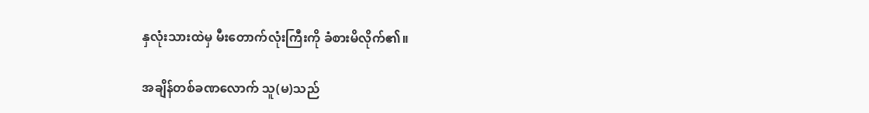နှလုံးသားထဲမှ မီးတောက်လုံးကြီးကို ခံစားမိလိုက်၏။

အချိန်တစ်ခဏလောက် သူ(မ)သည်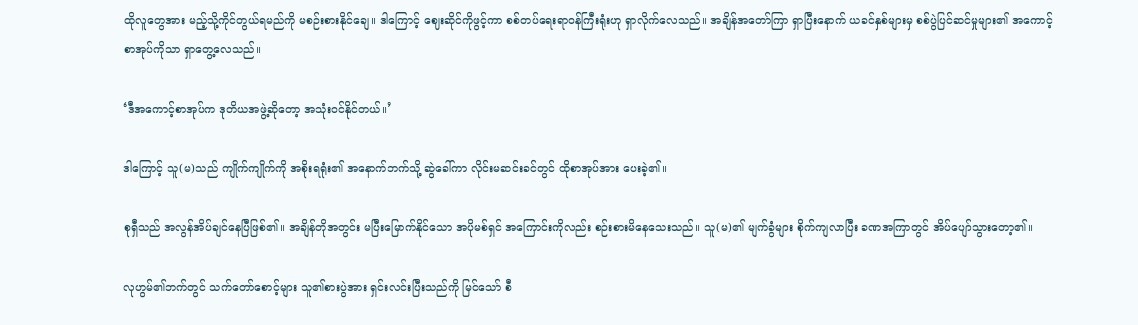ထိုလူတွေအား မည့်သို့ကိုင်တွယ်ရမည်ကို မစဉ်းစားနိုင်ချေ။ ဒါကြောင့် ဈေးဆိုင်ကိုဖွင့်ကာ စစ်တပ်ရေးရာဝန်ကြီးရုံးဟု ရှာလိုက်လေသည်။ အချိန်အတော်ကြာ ရှာပြီးနောက် ယခင်နှစ်များမှ စစ်ပွဲပြင်ဆင်မှုများ၏ အကောင့်စာအုပ်ကိုသာ ရှာတွေ့လေသည်။

‘ဒီအကောင့်စာအုပ်က ဒုတိယအဖွဲ့ဆိုတော့ အသုံးဝင်နိုင်တယ်။’

ဒါကြောင့် သူ(မ)သည် ကျိုက်ကျိုက်ကို အစိုးရရုံး၏ အနောက်ဘက်သို့ ဆွဲခေါ်ကာ လိုင်းမဆင်းခင်တွင် ထိုစာအုပ်အား ပေးခဲ့၏။

စုရှီသည် အလွန်အိပ်ချင်နေပြီဖြစ်၏။ အချိန်တိုအတွင်း မပြီးမြောက်နိုင်သော အပိုမစ်ရှင် အကြောင်းကိုလည်း စဉ်းစားမိနေသေးသည်။ သူ(မ)၏ မျက်ခွံများ စိုက်ကျလာပြီး ခဏအကြာတွင် အိပ်ပျော်သွားတော့၏။

လုဟွမ်၏ဘက်တွင် သက်တော်စောင့်များ သူ၏စားပွဲအား ရှင်းလင်းပြီးသည်ကို မြင်သော် စီ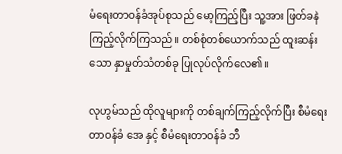မံရေးတာဝန်ခံအုပ်စုသည် မော့ကြည့်ပြီး သူ့အား ဖြတ်ခနဲ ကြည့်လိုက်ကြသည်။ တစ်စုံတစ်ယောက်သည် ထူးဆန်းသော နှာမှုတ်သံတစ်ခု ပြုလုပ်လိုက်လေ၏။

လုဟွမ်သည် ထိုလူများကို တစ်ချက်ကြည့်လိုက်ပြီး စီမံရေးတာဝန်ခံ အေ နှင့် စီမံရေးတာဝန်ခံ ဘီ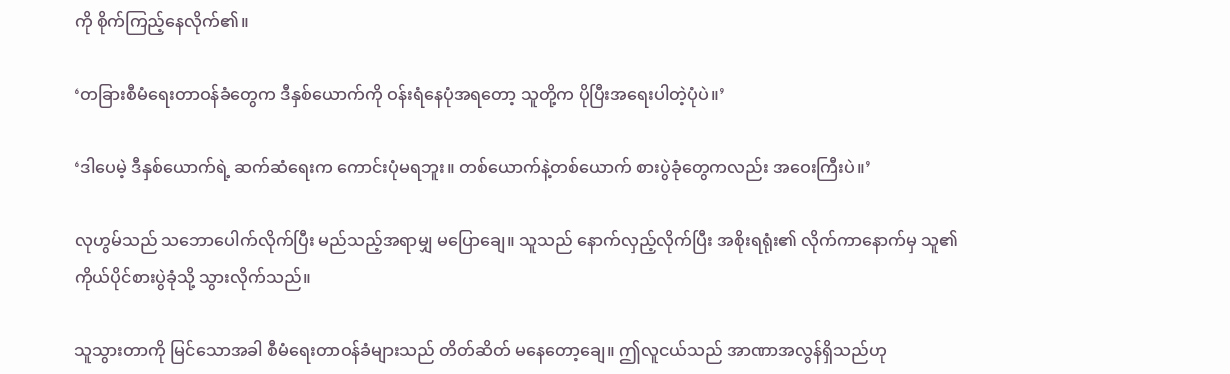ကို စိုက်ကြည့်နေလိုက်၏။

‘တခြားစီမံရေးတာဝန်ခံတွေက ဒီနှစ်ယောက်ကို ဝန်းရံနေပုံအရတော့ သူတို့က ပိုပြီးအရေးပါတဲ့ပုံပဲ။’

‘ဒါပေမဲ့ ဒီနှစ်ယောက်ရဲ့ ဆက်ဆံရေးက ကောင်းပုံမရဘူး။ တစ်ယောက်နဲ့တစ်ယောက် စားပွဲခုံတွေကလည်း အဝေးကြီးပဲ။’

လုဟွမ်သည် သဘောပေါက်လိုက်ပြီး မည်သည့်အရာမျှ မပြောချေ။ သူသည် နောက်လှည့်လိုက်ပြီး အစိုးရရုံး၏ လိုက်ကာနောက်မှ သူ၏ ကိုယ်ပိုင်စားပွဲခုံသို့ သွားလိုက်သည်။

သူသွားတာကို မြင်သောအခါ စီမံရေးတာဝန်ခံများသည် တိတ်ဆိတ် မနေတော့ချေ။ ဤလူငယ်သည် အာဏာအလွန်ရှိသည်ဟု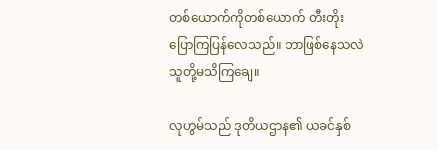တစ်ယောက်ကိုတစ်ယောက် တီးတိုး ပြောကြပြန်လေသည်။ ဘာဖြစ်နေသလဲ သူတို့မသိကြချေ။

လုဟွမ်သည် ဒုတိယဌာန၏ ယခင်နှစ်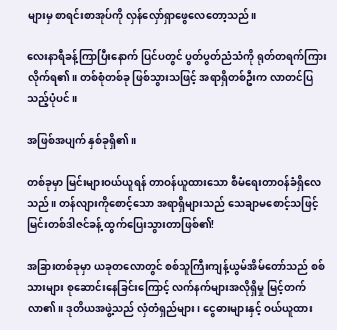များမှ စာရင်းစာအုပ်ကို လှန်လှော်ရှာဖွေလေတော့သည်။

လေးနာရီခန့်ကြာပြီးနောက် ပြင်ပတွင် ပွတ်ပွတ်ညံသံကို ရုတ်တရက်ကြားလိုက်ရ၏။ တစ်စုံတစ်ခု ဖြစ်သွားသဖြင့် အရာရှိတစ်ဦးက လာတင်ပြသည့်ပုံပင်။

အဖြစ်အပျက် နှစ်ခုရှိ၏။

တစ်ခုမှာ မြင်းများဝယ်ယူရန် တာဝန်ယူထားသော စီမံရေးတာဝန်ခံရှိလေသည်။ တန်လျားကိုစောင့်သော အရာရှိများသည် သေချာမစောင့်သဖြင့် မြင်းတစ်ဒါဇင်ခန့် ထွက်ပြေးသွားတာဖြစ်၏!

အခြားတစ်ခုမှာ ယခုတလောတွင် စစ်သူကြီးကျန့်ယွမ်အိမ်တော်သည် စစ်သားများ စုဆောင်းနေခြင်းကြောင့် လက်နက်များအလိုရှိမှု မြင့်တက်လာ၏။ ဒုတိယအဖွဲ့သည် လှံတံရှည်များ၊ ငွေဓားများနှင့် ဝယ်ယူထား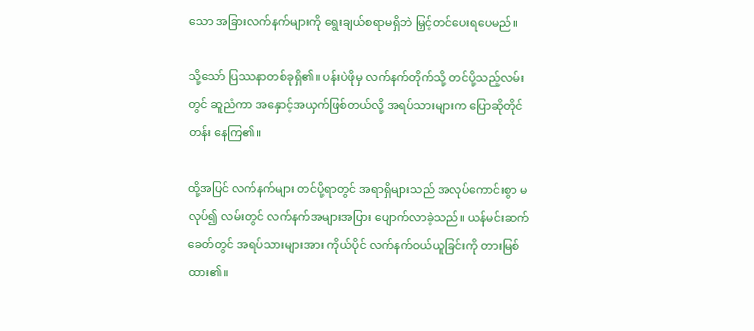သော အခြားလက်နက်များကို ‌ရွေးချယ်စရာမရှိဘဲ မြှင့်တင်ပေးရပေမည်။

သို့သော် ပြဿနာတစ်ခုရှိ၏။ ပန်းပဲဖိုမှ လက်နက်တိုက်သို့ တင်ပို့သည့်လမ်းတွင် ဆူညံကာ အနှောင့်အယှက်ဖြစ်တယ်လို့ အရပ်သားများက ပြောဆိုတိုင်တန်း နေကြ၏။

ထို့အပြင် လက်နက်များ တင်ပို့ရာတွင် အရာရှိများသည် အလုပ်ကောင်းစွာ မလုပ်၍ လမ်းတွင် လက်နက်အ‌များအပြား ပျောက်လာခဲ့သည်။ ယန်မင်းဆက်ခေတ်တွင် အရပ်သားများအား ကိုယ်ပိုင် လက်နက်ဝယ်ယူခြင်းကို တားမြစ်ထား၏။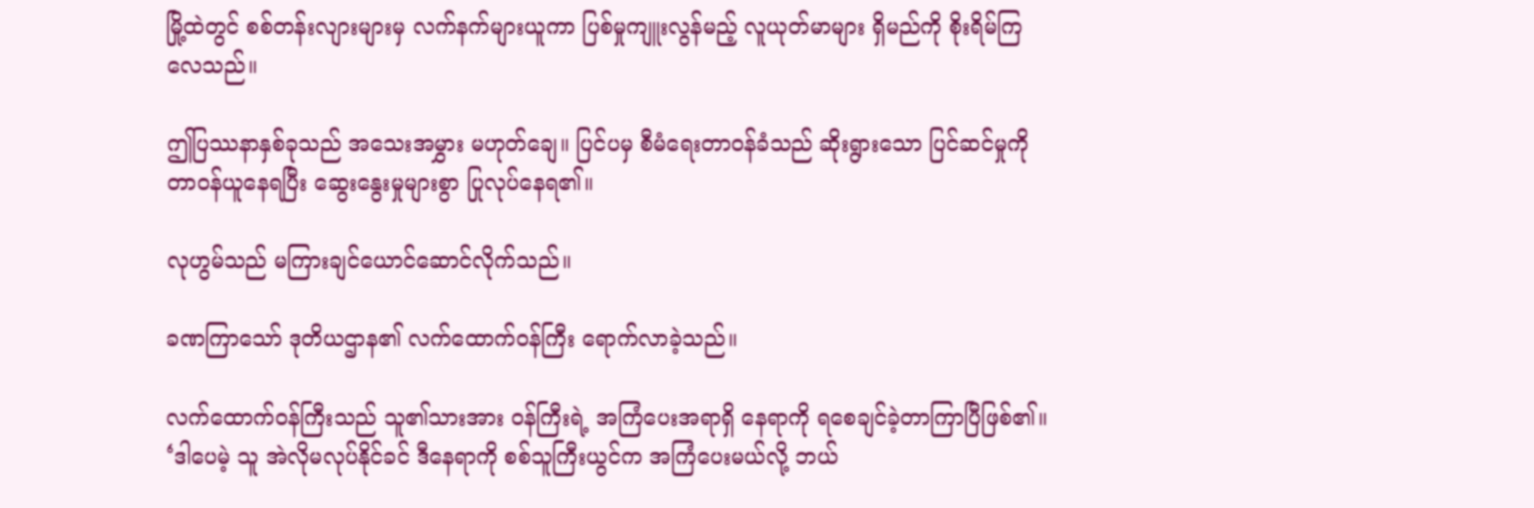မြို့ထဲတွင် စစ်တန်းလျားများမှ လက်နက်များယူကာ ပြစ်မှုကျူးလွန်မည့် လူယုတ်မာများ ရှိမည်ကို စိုးရိမ်ကြလေသည်။

ဤပြဿနာနှစ်ခုသည် အသေးအမွှား မဟုတ်ချေ။ ပြင်ပမှ စီမံရေးတာဝန်ခံသည် ဆိုးရွားသော ပြင်ဆင်မှုကို တာဝန်ယူနေရပြီး ဆွေးနွေးမှုများစွာ ပြုလုပ်နေရ၏။

လုဟွမ်သည် မကြားချင်ယောင်ဆောင်လိုက်သည်။

ခဏကြာသော် ဒုတိယဌာန၏ လက်ထောက်ဝန်ကြီး ရောက်လာခဲ့သည်။

လက်ထောက်ဝန်ကြီးသည် သူ၏သားအား ဝန်ကြီးရဲ့ အကြံပေးအရာရှိ နေရာကို ရစေချင်ခဲ့တာကြာပြီဖြစ်၏။ ‘ဒါပေမဲ့ သူ အဲလိုမလုပ်နိုင်ခင် ဒီနေရာကို စစ်သူကြီးယွင်က အကြံပေးမယ်လို့ ဘယ်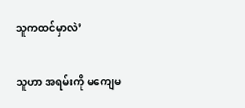သူကထင်မှာလဲ’

သူဟာ အရမ်းကို မကျေမ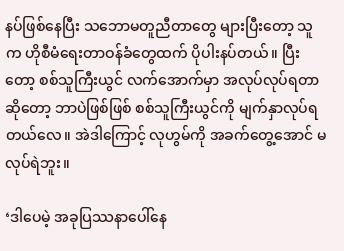နပ်ဖြစ်နေပြီး သဘောမတူညီတာတွေ များပြီးတော့ သူက ဟိုစီမံရေးတာဝန်ခံတွေထက် ပိုပါးနပ်တယ်။ ပြီးတော့ စစ်သူကြီးယွင် လက်အောက်မှာ အလုပ်လုပ်ရတာဆိုတော့ ဘာပဲဖြစ်ဖြစ် စစ်သူကြီးယွင်ကို မျက်နှာလုပ်ရတယ်လေ။ အဲဒါကြောင့် လုဟွမ်ကို အခက်တွေ့အောင် မလုပ်ရဲဘူး။

‘ဒါပေမဲ့ အခုပြဿနာပေါ်နေ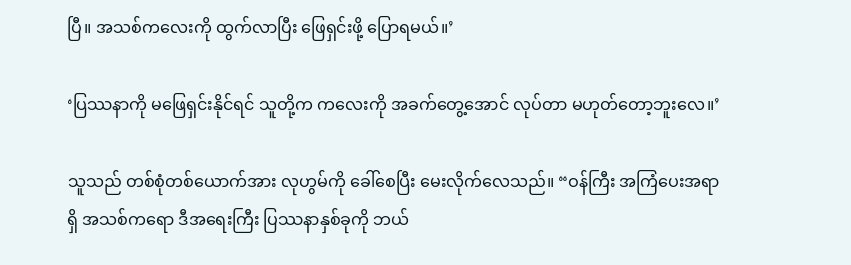ပြီ။ အသစ်ကလေးကို ထွက်လာပြီး ဖြေရှင်းဖို့ ပြောရမယ်။’

‘ပြဿနာကို မဖြေရှင်းနိုင်ရင် သူတို့က ကလေးကို အခက်တွေ့အောင် လုပ်တာ မဟုတ်တော့ဘူးလေ။’

သူသည် တစ်စုံတစ်ယောက်အား လုဟွမ်ကို ခေါ်စေပြီး မေးလိုက်လေသည်။ “ဝန်ကြီး အကြံပေးအရာရှိ အသစ်ကရော ဒီအရေးကြီး ပြဿနာနှစ်ခုကို ဘယ်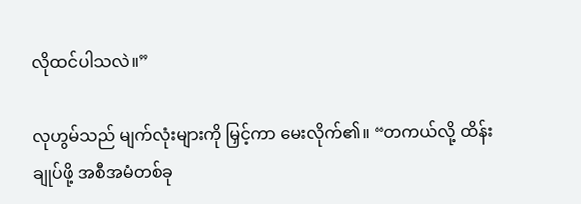လိုထင်ပါသလဲ။”

လုဟွမ်သည် မျက်လုံးများကို မြှင့်ကာ မေးလိုက်၏။ “တကယ်လို့ ထိန်းချုပ်ဖို့ အစီအမံတစ်ခု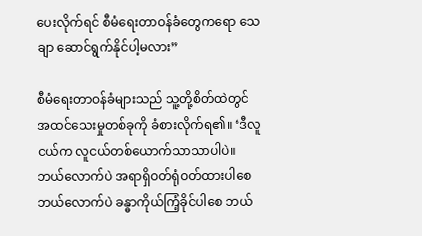ပေးလိုက်ရင် စီမံရေးတာဝန်ခံတွေကရော သေချာ ဆောင်ရွက်နိုင်ပါ့မလား”

စီမံရေးတာဝန်ခံများသည် သူ့တို့စိတ်ထဲတွင် အထင်သေးမှုတစ်ခုကို ခံစားလိုက်ရ၏။ ‘ဒီလူငယ်က လူငယ်တစ်ယောက်သာသာပါပဲ။ ဘယ်လောက်ပဲ အရာရှိဝတ်ရုံဝတ်ထားပါ‌စေ ဘယ်လောက်ပဲ ခန္ဓာကိုယ်ကြံ့ခိုင်ပါစေ ဘယ်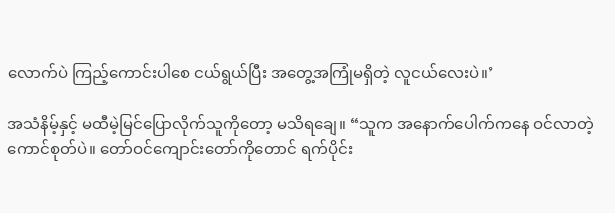လောက်ပဲ ကြည့်ကောင်းပါစေ ငယ်ရွယ်ပြီး အတွေ့အကြုံမရှိတဲ့ လူငယ်လေးပဲ။’

အသံနိမ့်နှင့် မထီမဲ့မြင်ပြောလိုက်သူကိုတော့ မသိရချေ။ “သူက အနောက်ပေါက်ကနေ ဝင်လာတဲ့ ကောင်စုတ်ပဲ။ တော်ဝင်ကျောင်းတော်ကိုတောင် ရက်ပိုင်း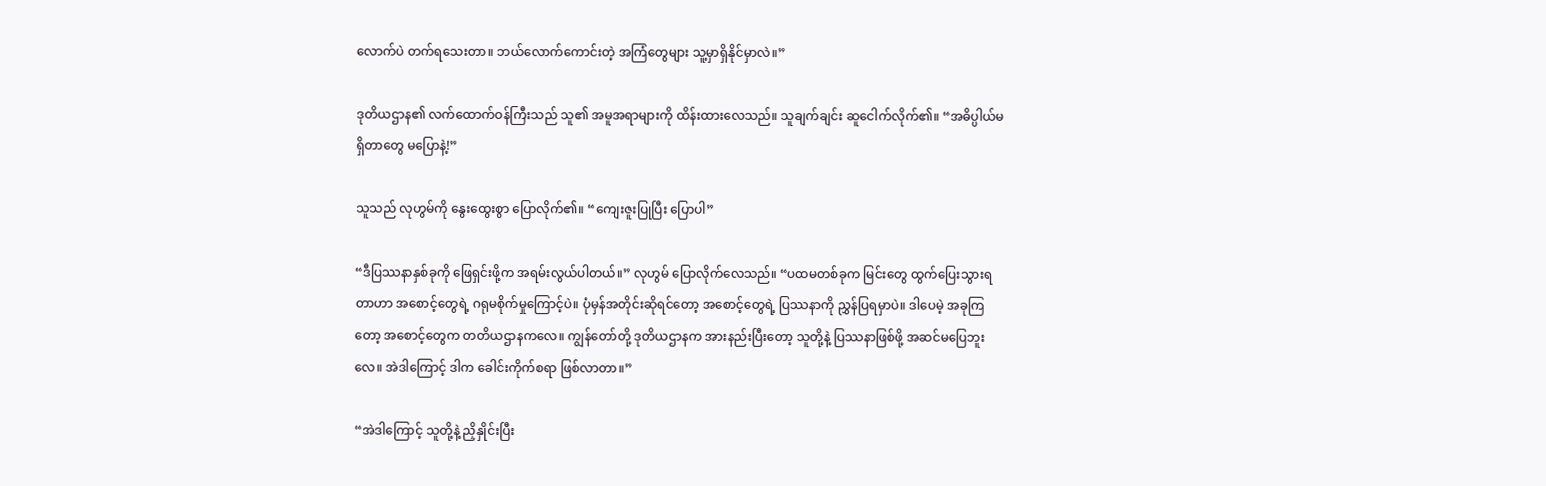လောက်ပဲ တက်ရသေးတာ။ ဘယ်လောက်ကောင်းတဲ့ အကြံတွေများ သူ့မှာရှိနိုင်မှာလဲ။”

ဒုတိယဌာန၏ လက်ထောက်ဝန်ကြီးသည် သူ၏ အမူအရာများကို ထိန်းထားလေသည်။ သူချက်ချင်း ဆူငေါက်လိုက်၏။ “အဓိပ္ပါယ်မရှိတာတွေ မပြောနဲ့!”

သူသည် လုဟွမ်ကို နွေးထွေးစွာ ပြောလိုက်၏။ “ကျေးဇူးပြုပြီး ပြောပါ”

“ဒီပြဿနာနှစ်ခုကို ဖြေရှင်းဖို့က အရမ်းလွယ်ပါတယ်။” လုဟွမ် ပြောလိုက်လေသည်။ “ပထမတစ်ခုက မြင်းတွေ ထွက်ပြေးသွားရတာဟာ အစောင့်တွေရဲ့ ဂရုမစိုက်မှုကြောင့်ပဲ။ ပုံမှန်အတိုင်းဆိုရင်တော့ အစောင့်တွေရဲ့ ပြဿနာကို ညွှန်ပြရမှာပဲ။ ဒါပေမဲ့ အခုကြတော့ အစောင့်တွေက တတိယဌာနကလေ။ ကျွန်တော်တို့ ဒုတိယဌာနက အားနည်းပြီးတော့ သူတို့နဲ့ ပြဿနာဖြစ်ဖို့ အဆင်မပြေဘူးလေ။ အဲဒါကြောင့် ဒါက ခေါင်းကိုက်စရာ ဖြစ်လာတာ။”

“အဲဒါကြောင့် သူတို့နဲ့ ညှိနှိုင်းပြီး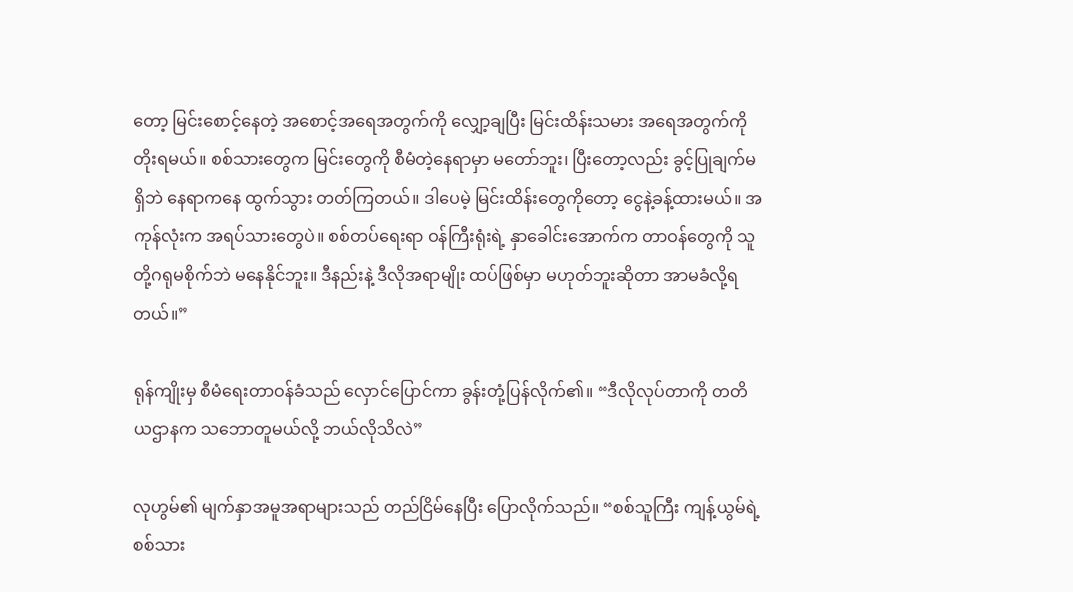တော့ မြင်းစောင့်နေတဲ့ အစောင့်အရေအတွက်ကို လျှော့ချပြီး မြင်းထိန်းသမား အရေအတွက်ကို တိုးရမယ်။ စစ်သားတွေက မြင်းတွေကို စီမံတဲ့နေရာမှာ မတော်ဘူး၊ ပြီးတော့လည်း ခွင့်ပြုချက်မရှိဘဲ နေရာကနေ ထွက်သွား တတ်ကြတယ်။ ဒါပေမဲ့ မြင်းထိန်းတွေကိုတော့ ငွေနဲ့ခန့်ထားမယ်။ အကုန်လုံးက အရပ်သားတွေပဲ။ စစ်တပ်ရေးရာ ဝန်ကြီးရုံးရဲ့ နှာခေါင်းအောက်က တာဝန်တွေကို သူတို့ဂရုမစိုက်ဘဲ မနေနိုင်ဘူး။ ဒီနည်းနဲ့ ဒီလိုအရာမျိုး ထပ်ဖြစ်မှာ မဟုတ်ဘူးဆိုတာ အာမခံလို့ရတယ်။”

ရုန်ကျိုးမှ စီမံရေးတာဝန်ခံသည် လှောင်ပြောင်ကာ ခွန်းတုံ့ပြန်လိုက်၏။ “ဒီလိုလုပ်တာကို တတိယဌာနက သဘောတူမယ်လို့ ဘယ်လိုသိလဲ”

လုဟွမ်၏ မျက်နှာအမူအရာများသည် တည်ငြိမ်နေပြီး ပြောလိုက်သည်။ “စစ်သူကြီး ကျန့်ယွမ်ရဲ့ စစ်သား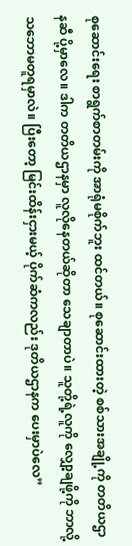စုဆောင်းရေး စာရွက်စာတမ်းကို အာရုံမစိုက်ဘူး ထင်တယ်။ စုဆောင်းထားတဲ့ စစ်သားအချို့ကို တတိယဌာနဆီ ပို့မှာလေ။ ဒါက တတိယဌာနမှာ လူလိုနေတယ်ဆိုတာ သေချာတာပဲ။ သူတို့ရဲ့လူကို လျှော့ချဖို့ကို ဘာလို့သဘောမတူရမှာလဲ။ ပြီးတော့ မြင်းထိန်းငှားမယ့် ပိုက်ဆံကလည်း ဒုတိယဌာနက ပေးမှာပဲလေ”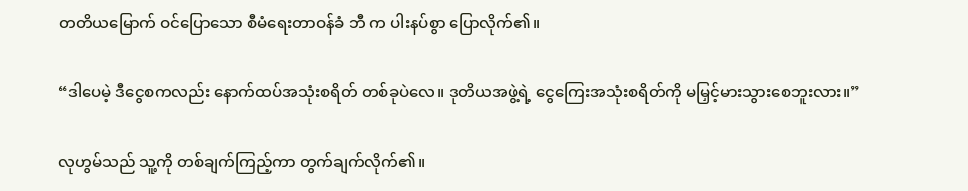တတိယမြောက် ဝင်ပြောသော စီမံရေးတာဝန်ခံ ဘီ က ပါးနပ်စွာ ပြောလိုက်၏။

“ဒါပေမဲ့ ဒီငွေစကလည်း နောက်ထပ်အသုံးစရိတ် တစ်ခုပဲလေ။ ဒုတိယအဖွဲ့ရဲ့ ငွေကြေးအသုံးစရိတ်ကို မမြှင့်မားသွားစေဘူးလား။”

လုဟွမ်သည် သူ့ကို တစ်ချက်ကြည့်ကာ တွက်ချက်လိုက်၏။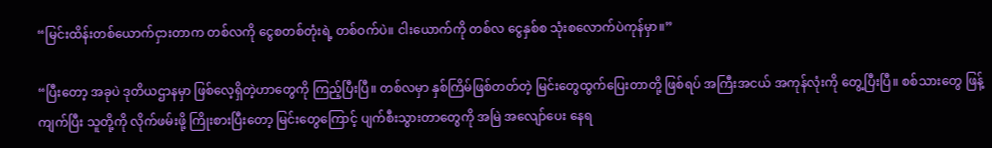“မြင်းထိန်းတစ်ယောက်ငှားတာက တစ်လကို ငွေစတစ်တုံးရဲ့ တစ်ဝက်ပဲ။ ငါးယောက်ကို တစ်လ ငွေနှစ်စ သုံးစလောက်ပဲကုန်မှာ။”

“ပြီးတော့ အခုပဲ ဒုတိယဌာနမှာ ဖြစ်လေ့ရှိတဲ့ဟာတွေကို ကြည့်ပြီးပြီ။ တစ်လမှာ နှစ်ကြိမ်ဖြစ်တတ်တဲ့ မြင်းတွေထွက်ပြေးတာတို့ ဖြစ်ရပ် အကြီးအငယ် အကုန်လုံးကို တွေ့ပြီးပြီ။ စစ်သားတွေ ဖြန့်ကျက်ပြီး သူတို့ကို လိုက်ဖမ်းဖို့ ကြိုးစားပြီးတော့ မြင်းတွေကြောင့် ပျက်စီးသွားတာတွေကို အမြဲ အလျော်ပေး နေရ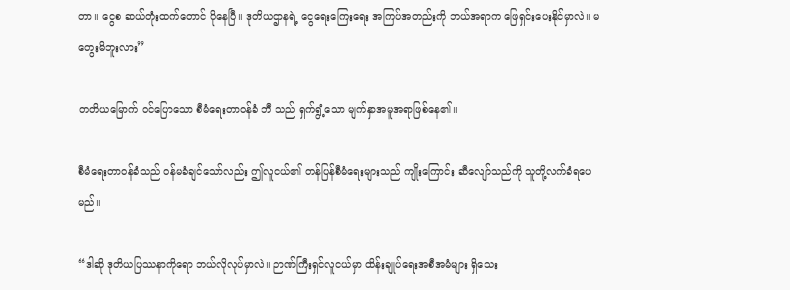တာ။ ငွေစ ဆယ်တုံးထက်တောင် ပိုနေပြီ။ ဒုတိယဌာနရဲ့ ငွေရေးကြေးရေး အကြပ်အတည်းကို ဘယ်အရာက ‌ဖြေရှင်းပေးနိုင်မှာလဲ။ မတွေးမိဘူးလား”

တတိယမြောက် ဝင်ပြောသော စီမံရေးတာဝန်ခံ ဘီ သည် ရှက်ရွံ့သော မျက်နှာအမူအရာဖြစ်နေ၏။

စီမံရေးတာဝန်ခံသည် ဝန်မခံချင်သော်လည်း ဤလူငယ်၏ တန်ပြန်စီမံရေးများသည် ကျိုးကြောင်း ဆီလျော်သည်ကို သူတို့လက်ခံရပေမည်။

“ဒါဆို ဒုတိယပြဿနာကိုရော ဘယ်လိုလုပ်မှာလဲ။ ဉာဏ်ကြီးရှင်လူငယ်မှာ ထိန်းချုပ်ရေးအစီအမံများ ရှိသေး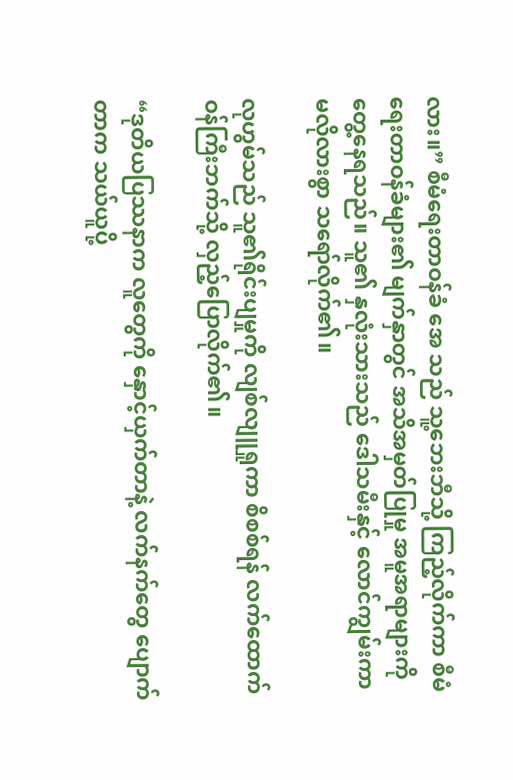လား။” စီမံရေးတာဝန်ခံ အေ သည် သူ့ဘေးဘီသို့ ကြည့်လိုက်ကာ စီမံရေးတာဝန်ခံများ၏ မျက်နှာတွင် အသိအမှတ်ပြုမှု အမူအရာများကို တွေ့နေရသည်။ သူ၏ နှလုံးသားသည် ဒေါသမီးနှင့် လောင်ကျွမ်းကာ မလိုလားစွာ သရော်လိုက်၏။

လုဟွမ်သည် သူ၏ရိုင်းပျမှုကို လျစ်လျူရှုကာ စိစစ်ရန် လက်ထောက်ဝန်ကြီးဘက်သို့ လှည့်ပြောလိုက်၏။

“ဒုတိယပြဿနာက လူတွေကို နှောင့်ယှက်တာနဲ့ လက်နက်တွေ ပျောက်တာက သယ်ယူပို့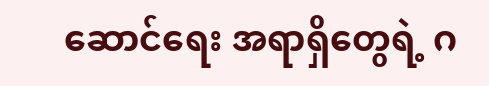ဆောင်ရေး အရာရှိတွေရဲ့ ဂ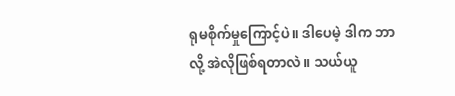ရုမစိုက်မှုကြောင့်ပဲ။ ဒါပေမဲ့ ဒါက ဘာလို့ အဲလိုဖြစ်ရတာလဲ။ သယ်ယူ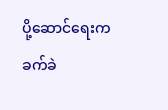ပို့ဆောင်ရေးက ခက်ခဲ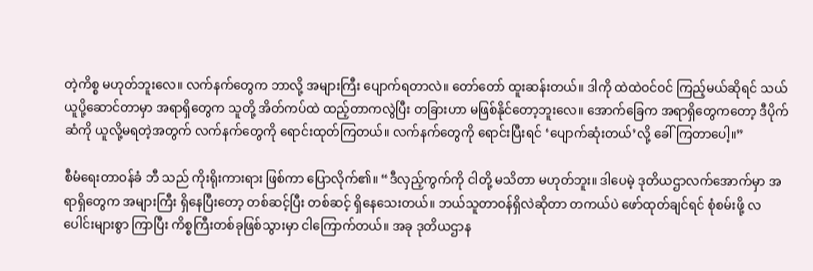တဲ့ကိစ္စ မဟုတ်ဘူးလေ။ လက်နက်တွေက ဘာလို့ အများကြီး ပျောက်ရတာလဲ။ တော်တော် ထူးဆန်းတယ်။ ဒါကို ထဲထဲဝင်ဝင် ကြည့်မယ်ဆိုရင် သယ်ယူပို့ဆောင်တာမှာ အရာရှိတွေက သူတို့ အိတ်ကပ်ထဲ ထည့်တာကလွဲပြီး တခြားဟာ မဖြစ်နိုင်တော့ဘူးလေ။ အောက်ခြေက အရာရှိတွေကတော့ ဒီပိုက်ဆံကို ယူလို့မရတဲ့အတွက် လက်နက်တွေကို ရောင်းထုတ်ကြတယ်။ လက်နက်တွေကို ရောင်းပြီးရင် ‘ပျောက်ဆုံးတယ်’လို့ ခေါ်ကြတာပေါ့။”

စီမံရေးတာဝန်ခံ ဘီ သည် ကိုးရိုးကားရား ဖြစ်ကာ ပြောလိုက်၏။ “ဒီလှည့်ကွက်ကို ငါတို့ မသိတာ မဟုတ်ဘူး။ ဒါပေမဲ့ ဒုတိယဌာလက်‌အောက်မှာ အရာရှိတွေက အများကြီး ရှိနေပြီးတော့ တစ်ဆင့်ပြီး တစ်ဆင့် ရှိနေသေးတယ်။ ဘယ်သူတာဝန်ရှိလဲဆိုတာ တကယ်ပဲ ဖော်ထုတ်ချင်ရင် စုံစမ်းဖို့ လပေါင်းများစွာ ကြာပြီး ကိစ္စကြီးတစ်ခုဖြစ်သွားမှာ ငါကြောက်တယ်။ အခု ဒုတိယဌာန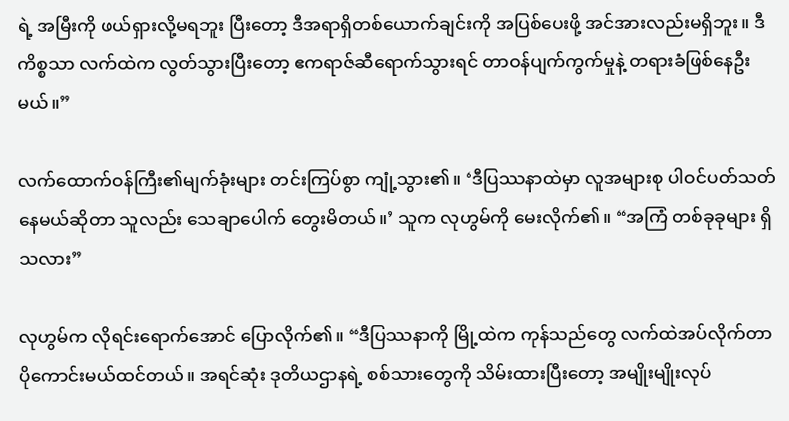ရဲ့ အမြီးကို ဖယ်ရှားလို့မရဘူး ပြီးတော့ ဒီအရာရှိတစ်ယောက်ချင်းကို အပြစ်ပေးဖို့ အင်အားလည်းမရှိဘူး။ ဒီကိစ္စသာ လက်ထဲက လွတ်သွားပြီးတော့ ဧကရာဇ်ဆီရောက်သွားရင် တာဝန်ပျက်ကွက်မှုနဲ့ တရားခံဖြစ်နေဦးမယ်။”

လက်ထောက်ဝန်ကြီး၏မျက်ခုံးများ တင်းကြပ်စွာ ကျုံ့သွား၏။ ‘ဒီပြဿနာထဲမှာ လူအများစု ပါဝင်ပတ်သတ် နေမယ်ဆိုတာ သူလည်း သေချာပေါက် တွေးမိတယ်။’ သူက လုဟွမ်ကို မေးလိုက်၏။ “အကြံ တစ်ခုခုများ ရှိသလား”

လုဟွမ်က လိုရင်းရောက်အောင် ပြောလိုက်၏။ “ဒီပြဿနာကို မြို့ထဲက ကုန်သည်တွေ လက်ထဲအပ်လိုက်တာ ပို‌ကောင်းမယ်ထင်တယ်။ အရင်ဆုံး ဒုတိယဌာနရဲ့ စစ်သားတွေကို သိမ်းထားပြီးတော့ အမျိုးမျိုးလုပ်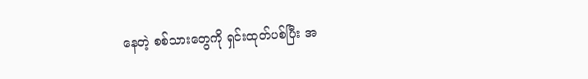နေတဲ့ စစ်သားတွေကို ရှင်းထုတ်ပစ်ပြီး အ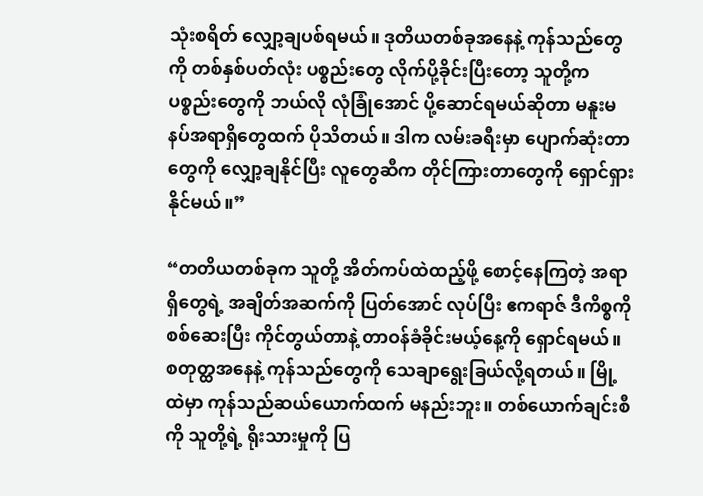သုံးစရိတ် လျှော့ချပစ်ရမယ်။ ဒုတိယတစ်ခုအနေနဲ့ ကုန်သည်တွေကို တစ်နှစ်ပတ်လုံး ပစ္စည်းတွေ လိုက်ပို့ခိုင်းပြီးတော့ သူတို့က ပစ္စည်းတွေကို ဘယ်လို လုံခြုံ‌အောင် ပို့‌ဆောင်ရမယ်ဆိုတာ မနူးမနပ်အရာရှိတွေထက် ပိုသိတယ်။ ဒါက လမ်းခရီးမှာ ပျောက်ဆုံးတာတွေကို လျှော့ချနိုင်ပြီး လူတွေဆီက တိုင်ကြားတာတွေကို ရှောင်ရှား နိုင်မယ်။”

“တတိယတစ်ခုက သူတို့ အိတ်ကပ်ထဲထည့်ဖို့ စောင့်နေကြတဲ့ အရာရှိတွေရဲ့ အချိတ်အဆက်ကို ပြတ်အောင် လုပ်ပြီး ဧကရာဇ် ဒီကိစ္စကို စစ်ဆေးပြီး ကိုင်တွယ်တာနဲ့ တာဝန်ခံခိုင်းမယ့်နေ့ကို ရှောင်ရမယ်။ စတုတ္ထအနေနဲ့ ကုန်သည်တွေကို သေချာရွေးခြယ်လို့ရတယ်။ မြို့ထဲမှာ ကုန်သည်ဆယ်ယောက်ထက် မနည်းဘူး။ တစ်ယောက်ချင်းစီကို သူတို့ရဲ့ ရိုးသားမှုကို ပြ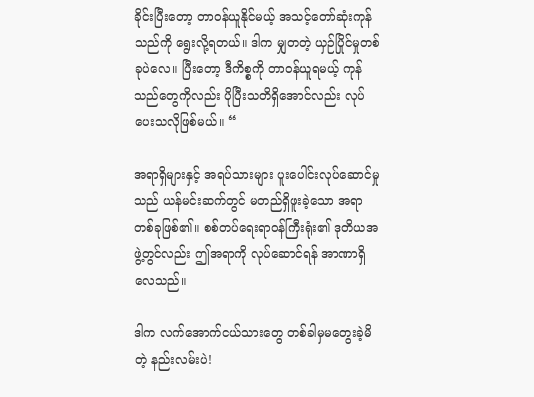ခိုင်းပြီးတော့ တာဝန်ယူနိုင်မယ့် အသင့်တော်ဆုံးကုန်သည်ကို ရွေးလို့ရတယ်။ ဒါက မျှတတဲ့ ယှဉ်ပြိုင်မှုတစ်ခုပဲလေ။ ပြီးတော့ ဒီကိစ္စကို တာဝန်ယူရမယ့် ကုန်သည်တွေကိုလည်း ပိုပြီးသတိရှိအောင်လည်း လုပ်ပေးသလိုဖြစ်မယ်။ “

အရာရှိများနှင့် အရပ်သားများ ပူးပေါင်းလုပ်ဆောင်မှုသည် ယန်မင်းဆက်တွင် မတည်ရှိဖူးခဲ့သော အရာတစ်ခုဖြစ်၏။ စစ်တပ်ရေးရာဝန်ကြီးရုံး၏ ဒုတိယအဖွဲ့တွင်လည်း ဤအရာကို လုပ်ဆောင်ရန် အာဏာရှိလေသည်။

ဒါက လက်အောက်ငယ်သားတွေ တစ်ခါမှမတွေးခဲ့မိတဲ့ နည်းလမ်းပဲ!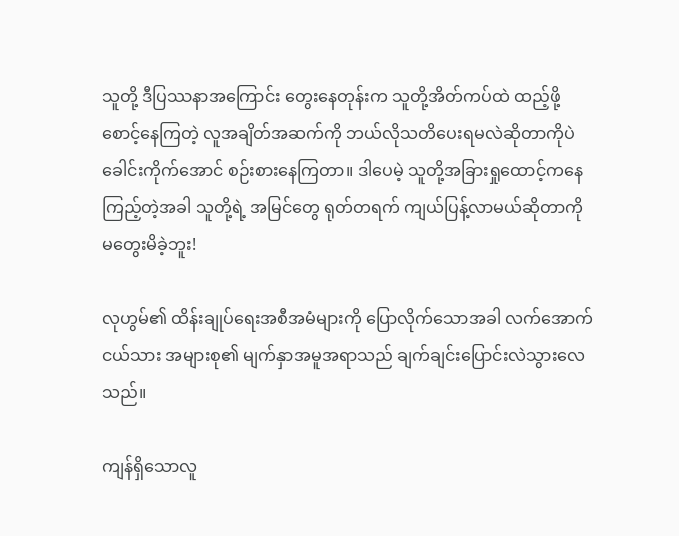သူတို့ ဒီပြဿနာအကြောင်း တွေးနေတုန်းက သူတို့အိတ်ကပ်ထဲ ထည့်ဖို့ စောင့်နေကြတဲ့ လူအချိတ်အဆက်ကို ဘယ်လိုသတိပေးရမလဲဆိုတာကိုပဲ‌ ခေါင်းကိုက်အောင် စဉ်းစားနေကြတာ။ ဒါပေမဲ့ သူတို့အခြားရှုထောင့်ကနေ ကြည့်တဲ့အခါ သူတို့ရဲ့ အမြင်တွေ ရုတ်တရက် ကျယ်ပြန့်လာမယ်ဆိုတာကို မတွေးမိခဲ့ဘူး!

လုဟွမ်၏ ထိန်းချုပ်ရေးအစီအမံများကို ပြောလိုက်သောအခါ လက်အောက်ငယ်သား အများစု၏ မျက်နှာအမူအရာသည် ချက်ချင်းပြောင်းလဲသွားလေသည်။

ကျန်ရှိသောလူ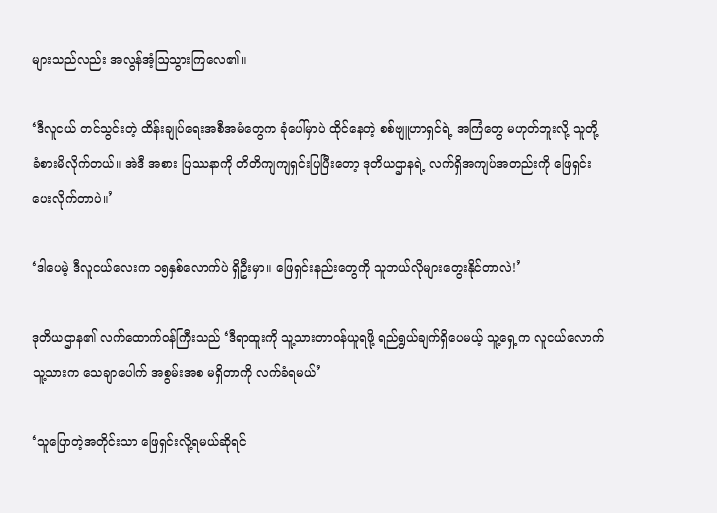များသည်လည်း အလွန်အံ့ဩသွားကြလေ၏။

‘ဒီလူငယ် တင်သွင်းတဲ့ ထိန်းချုပ်ရေးအစီအမံတွေက ခုံပေါ်မှာပဲ ထိုင်နေတဲ့ စစ်ဗျူဟာရှင်ရဲ့ အကြံတွေ မဟုတ်ဘူးလို့ သူတို့ ခံစားမိလိုက်တယ်။ အဲဒီ အစား ပြဿနာကို တိတိကျကျရှင်းပြပြီးတော့ ဒုတိယဌာနရဲ့ လက်ရှိအကျပ်အတည်းကို ဖြေရှင်းပေးလိုက်တာပဲ။’

‘ဒါပေမဲ့ ဒီလူငယ်လေးက ၁၅နှစ်လောက်ပဲ ရှိဦးမှာ။ ဖြေရှင်းနည်းတွေကို သူဘယ်လိုများတွေးနိုင်တာလဲ!’

ဒုတိယဌာန၏ လက်ထောက်ဝန်ကြီးသည် ‘ဒီရာထူးကို သူ့သားတာဝန်ယူရဖို့ ရည်ရွယ်ချက်ရှိပေမယ့် သူ့ရှေ့က လူငယ်လောက် သူ့သားက သေချာပေါက် အစွမ်းအစ မရှိတာကို လက်ခံရမယ်’

‘သူပြောတဲ့အတိုင်းသာ ဖြေရှင်းလို့ရမယ်ဆိုရင်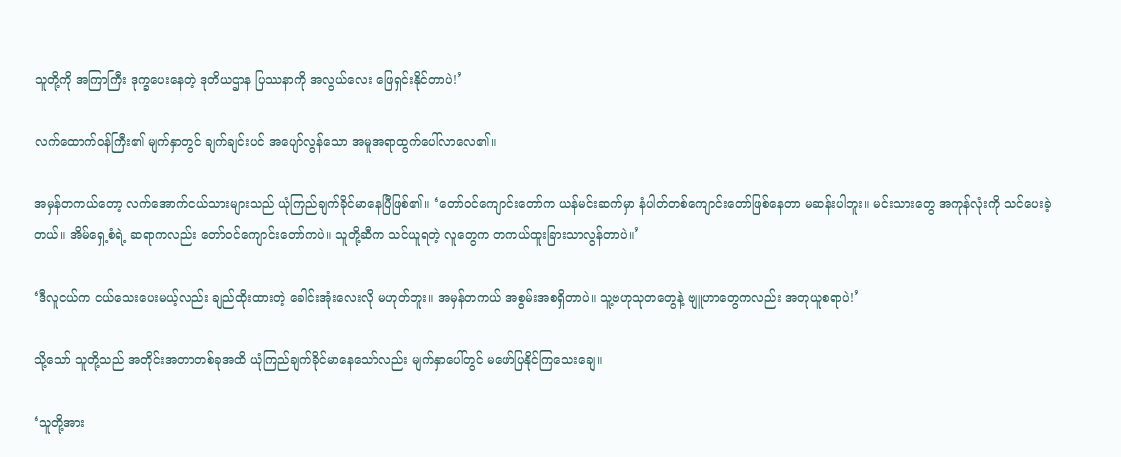သူတို့ကို အကြာကြီး‌ ဒုက္ခ‌ပေးနေတဲ့ ဒုတိယဌာန ပြဿနာကို အလွယ်လေး ဖြေရှင်းနိုင်တာပဲ!’

လက်ထောက်ဝန်ကြီး၏ မျက်နှာတွင် ချက်ချင်းပင် အပျော်လွန်သော အမူအရာထွက်ပေါ်လာလေ၏။

အမှန်တကယ်တော့ လက်အောက်ငယ်သားများသည် ယုံကြည်ချက်ခိုင်မာနေပြီဖြစ်၏။ ‘တော်ဝင်ကျောင်းတော်က ယန်မင်းဆက်မှာ နံပါတ်တစ်ကျောင်းတော်ဖြစ်နေတာ မဆန်းပါဘူး။ မင်းသားတွေ အကုန်လုံးကို သင်ပေးခဲ့တယ်။ အိမ်ရှေ့စံရဲ့ ဆရာကလည်း တော်ဝင်ကျောင်းတော်ကပဲ။ သူတို့ဆီက သင်ယူရတဲ့ လူတွေက တကယ်ထူးခြားသာလွန်တာပဲ။’

‘ဒီလူငယ်က ငယ်သေးပေးမယ့်လည်း ချည်ထိုးထားတဲ့ ခေါင်းအုံးလေးလို မဟုတ်ဘူး။ အမှန်တကယ် အစွမ်းအစရှိတာပဲ။ သူ့ဗဟုသုတတွေနဲ့ ဗျူဟာတွေကလည်း အတုယူစရာပဲ!’

သို့သော် သူတို့သည် အတိုင်းအတာတစ်ခုအထိ ယုံကြည်ချက်ခိုင်မာနေသော်လည်း မျက်နှာပေါ်တွင် မဖော်ပြနိုင်ကြသေးချေ။

‘သူတို့အား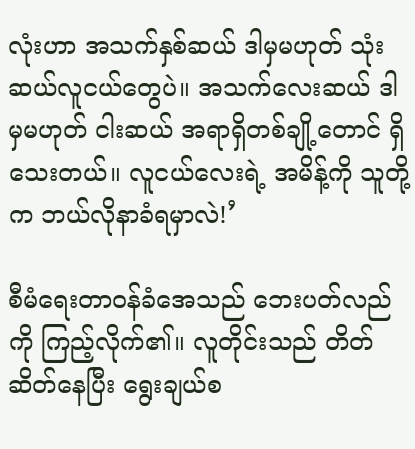လုံးဟာ အသက်နှစ်ဆယ် ဒါမှမဟုတ် သုံးဆယ်လူငယ်‌တွေပဲ။ အသက်လေးဆယ် ဒါမှမဟုတ် ငါးဆယ် အရာရှိတစ်ချို့တောင် ရှိသေးတယ်။ လူငယ်လေးရဲ့ အမိန့်ကို သူတို့က ဘယ်လိုနာခံရမှာလဲ!’

စီမံရေးတာဝန်ခံအေသည် ဘေးပတ်လည်ကို ကြည့်လိုက်၏။ လူတိုင်းသည် တိတ်ဆိတ်နေပြီး ရွေးချယ်စ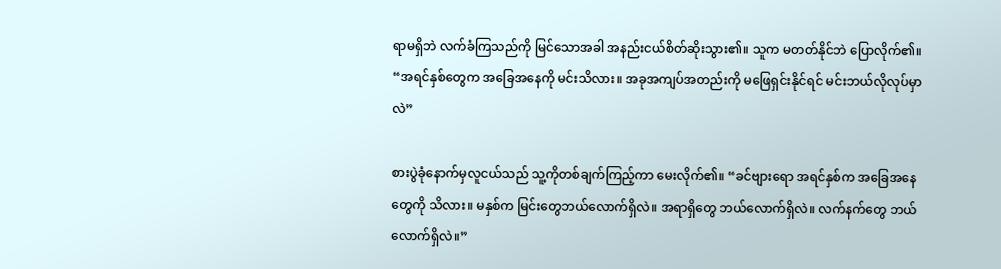ရာမရှိဘဲ လက်ခံကြသည်ကို မြင်သောအခါ အနည်းငယ်စိတ်ဆိုးသွား၏။ သူက မတတ်နိုင်ဘဲ ပြောလိုက်၏။ “အရင်နှစ်တွေက အခြေအနေကို မင်းသိလား။ အခုအကျပ်အတည်းကို မဖြေရှင်းနိုင်ရင် မင်းဘယ်လိုလုပ်မှာလဲ”

စားပွဲခုံနောက်မှလူငယ်သည် သူ့ကိုတစ်ချက်ကြည့်ကာ မေးလိုက်၏။ “ခင်ဗျားရော အရင်နှစ်က အခြေအနေတွေကို သိလား။ မနှစ်က မြင်းတွေဘယ်လောက်ရှိလဲ။ အရာရှိတွေ ဘယ်လောက်ရှိလဲ။ လက်နက်တွေ ဘယ်လောက်ရှိလဲ။”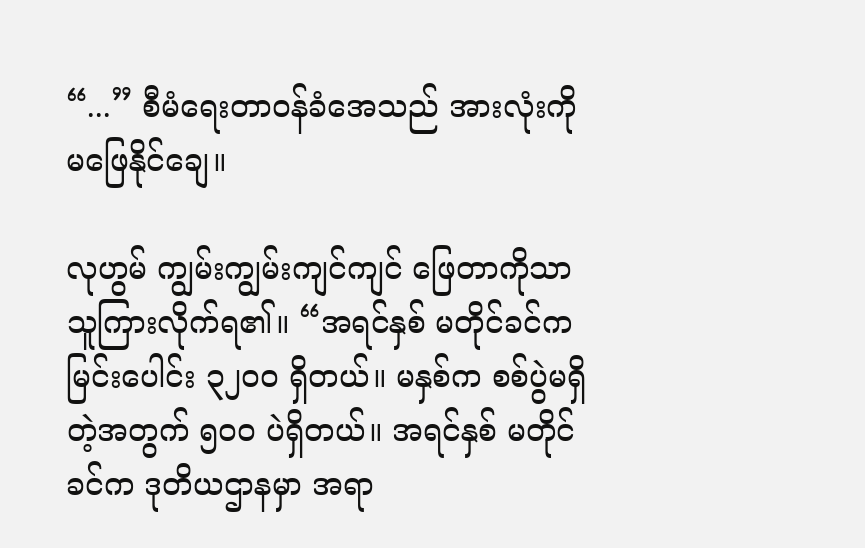“...” စီမံရေးတာဝန်ခံအေသည် အားလုံးကို မဖြေနိုင်ချေ။

လုဟွမ် ကျွမ်းကျွမ်းကျင်ကျင် ဖြေတာကိုသာ သူကြားလိုက်ရ၏။ “အရင်နှစ် မတိုင်ခင်က မြင်းပေါင်း ၃၂၀၀ ရှိတယ်။ မနှစ်က စစ်ပွဲမရှိတဲ့အတွက် ၅၀၀ ပဲရှိတယ်။ အရင်နှစ် မတိုင်ခင်က ဒုတိယဌာနမှာ အရာ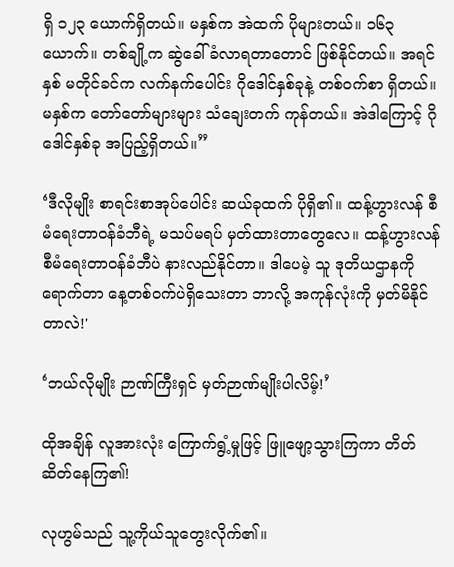ရှိ ၁၂၃ ယောက်ရှိတယ်။ မနှစ်က အဲထက် ပိုများတယ်။ ၁၆၃ယောက်။ တစ်ချို့က ဆွဲခေါ်ခံလာရတာတောင် ဖြစ်နိုင်တယ်။ အရင်နှစ် မတိုင်ခင်က လက်နက်ပေါင်း ဂို‌‌ဒေါင်နှစ်ခုနဲ့ တစ်ဝက်စာ ရှိတယ်။ မနှစ်က တော်တော်များများ သံချေးတက် ကုန်တယ်။ အဲဒါကြောင့် ဂိုဒေါင်နှစ်ခု အပြည့်ရှိတယ်။”

‘ဒီလိုမျိုး စာရင်းစာအုပ်ပေါင်း ဆယ်ခုထက် ပိုရှိ၏။ ထန့်ဟွားလန် စီမံရေးတာဝန်ခံဘီရဲ့ မသပ်မရပ် မှတ်ထားတာတွေလေ။ ထန့်ဟွားလန် စီမံရေးတာဝန်ခံဘီပဲ နားလည်နိုင်တာ။ ဒါပေမဲ့ သူ ဒုတိယဌာနကို ရောက်တာ နေ့တစ်ဝက်ပဲရှိသေးတာ ဘာလို့ အကုန်လုံးကို မှတ်မိနိုင်တာလဲ!'

‘ဘယ်လိုမျိုး ဉာဏ်ကြီးရှင် မှတ်ဉာဏ်မျိုးပါလိမ့်!’

ထိုအချိန် လူအားလုံး ကြောက်ရွံ့မှုဖြင့် ဖြူဖျော့သွားကြကာ တိတ်ဆိတ်နေကြ၏!

လုဟွမ်သည် သူ့ကိုယ်သူတွေးလိုက်၏။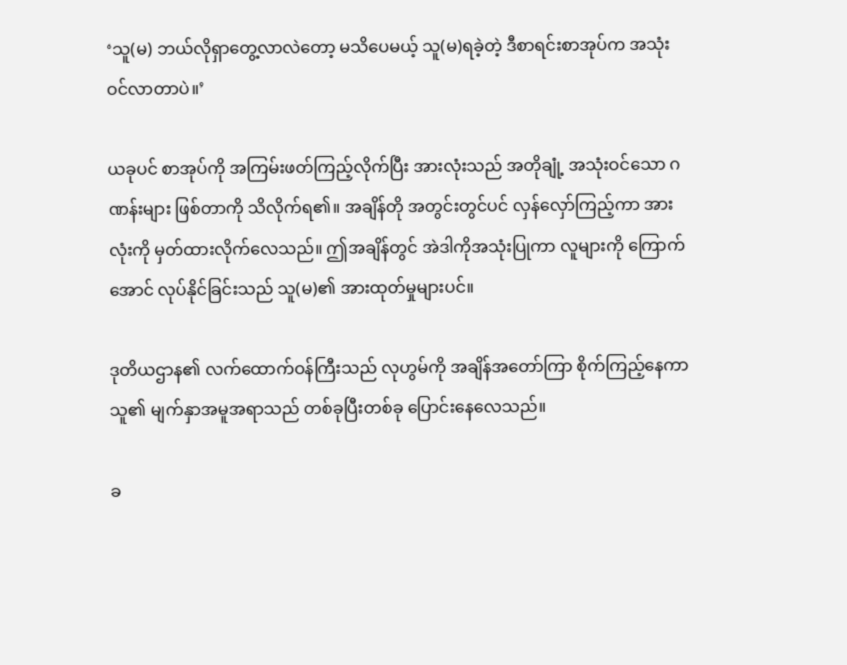‘သူ(မ) ဘယ်လိုရှာတွေ့လာလဲတော့ မသိပေမယ့် သူ(မ)ရခဲ့တဲ့ ဒီစာရင်းစာအုပ်က အသုံးဝင်လာတာပဲ။’

ယခုပင် စာအုပ်ကို အကြမ်းဖတ်ကြည့်လိုက်ပြီး အားလုံးသည် အတိုချုံ့ အသုံးဝင်သော ဂဏန်းများ ဖြစ်တာကို သိလိုက်ရ၏။ အချိန်တို အတွင်းတွင်ပင် လှန်လှော်ကြည့်ကာ အားလုံးကို မှတ်ထားလိုက်လေသည်။ ဤအချိန်တွင် အဲဒါကိုအသုံးပြုကာ လူများကို ကြောက်အောင် လုပ်နိုင်ခြင်းသည် သူ(မ)၏ အားထုတ်မှုများပင်။

ဒုတိယဌာန၏ လက်ထောက်ဝန်ကြီးသည် လုဟွမ်ကို အချိန်အတော်ကြာ စိုက်ကြည့်နေကာ သူ၏ မျက်နှာအမူအရာသည် တစ်ခုပြီးတစ်ခု ပြောင်းနေလေသည်။

ခ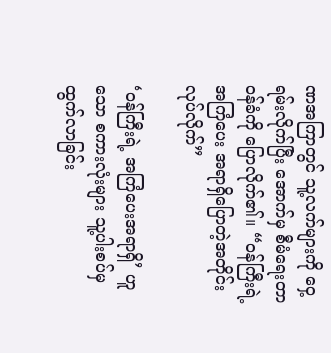ဏအကြာတွင် သူ့လက်များကို ဝှေ့ရမ်းလိုက်ပြီး အောက်မှ စီမံရေးတာဝန်ခံကို ပြောလိုက်၏။ “ဝန်ကြီးရဲ့ အကြံပေး အရာရှိပြောတဲ့အတိုင်း လုပ်လိုက်”

‘ဝန်ကြီးရဲ့ အကြံပေးအရာရှိ’ ဟူသော စကားလုံးများ သူ့ပါးစပ်မှ ထွက်လာခြင်း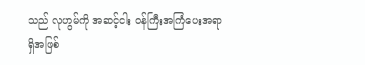သည် လုဟွမ်ကို အဆင့်ငါး ဝန်ကြီးအကြံပေးအရာရှိအဖြစ်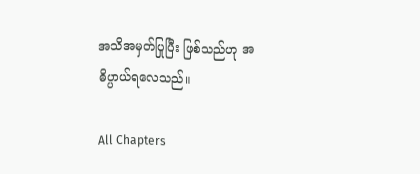အသိအမှတ်ပြုပြီး ဖြစ်သည်ဟု အဓိပ္ပာယ်ရလေသည်။

All Chapters